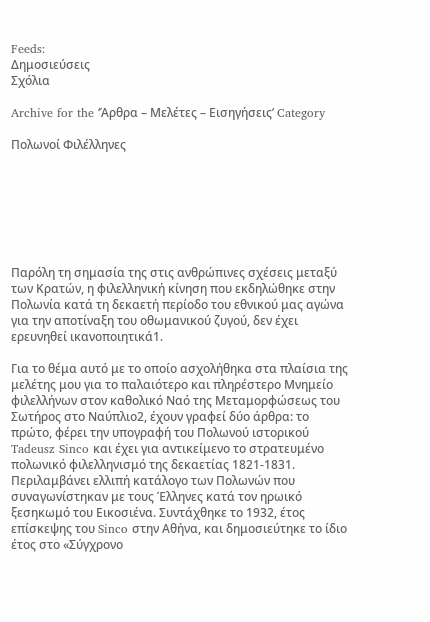Feeds:
Δημοσιεύσεις
Σχόλια

Archive for the ‘Άρθρα – Μελέτες – Εισηγήσεις’ Category

Πολωνοί Φιλέλληνες







Παρόλη τη σημασία της στις ανθρώπινες σχέσεις μεταξύ των Κρατών, η φιλελληνική κίνηση που εκδηλώθηκε στην Πολωνία κατά τη δεκαετή περίοδο του εθνικού μας αγώνα για την αποτίναξη του οθωμανικού ζυγού, δεν έχει ερευνηθεί ικανοποιητικά1.

Για το θέμα αυτό με το οποίο ασχολήθηκα στα πλαίσια της μελέτης μου για το παλαιότερο και πληρέστερο Μνημείο φιλελλήνων στον καθολικό Ναό της Μεταμορφώσεως του Σωτήρος στο Ναύπλιο2, έχουν γραφεί δύο άρθρα: το πρώτο, φέρει την υπογραφή του Πολωνού ιστορικού Tadeusz Sinco και έχει για αντικείμενο το στρατευμένο πολωνικό φιλελληνισμό της δεκαετίας 1821-1831. Περιλαμβάνει ελλιπή κατάλογο των Πολωνών που συναγωνίστηκαν με τους Έλληνες κατά τον ηρωικό ξεσηκωμό του Εικοσιένα. Συντάχθηκε το 1932, έτος επίσκεψης του Sinco στην Αθήνα, και δημοσιεύτηκε το ίδιο έτος στο «Σύγχρονο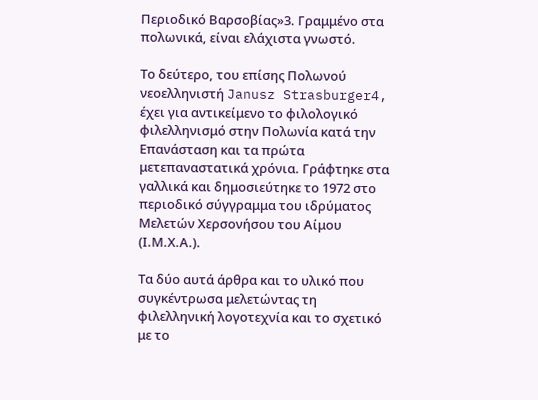Περιοδικό Βαρσοβίας»3. Γραμμένο στα πολωνικά, είναι ελάχιστα γνωστό.

Το δεύτερο, του επίσης Πολωνού νεοελληνιστή Janusz Strasburger4, έχει για αντικείμενο το φιλολογικό φιλελληνισμό στην Πολωνία κατά την Επανάσταση και τα πρώτα μετεπαναστατικά χρόνια. Γράφτηκε στα γαλλικά και δημοσιεύτηκε το 1972 στο περιοδικό σύγγραμμα του ιδρύματος Μελετών Χερσονήσου του Αίμου (Ι.Μ.Χ.Α.).

Τα δύο αυτά άρθρα και το υλικό που συγκέντρωσα μελετώντας τη φιλελληνική λογοτεχνία και το σχετικό με το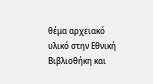θέμα αρχειακό υλικό στην Εθνική Βιβλιοθήκη και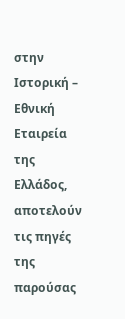στην Ιστορική – Εθνική Εταιρεία της Ελλάδος, αποτελούν τις πηγές της παρούσας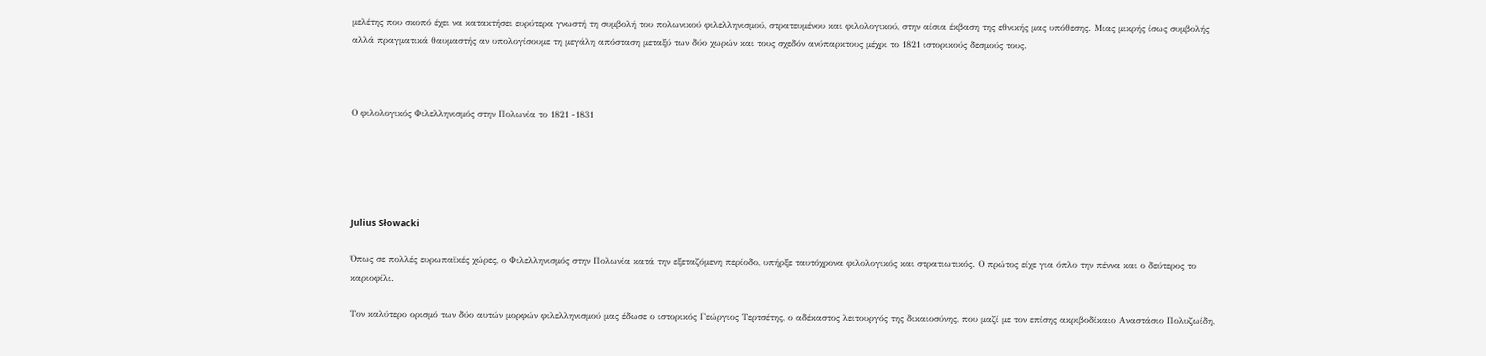μελέτης που σκοπό έχει να κατακτήσει ευρύτερα γνωστή τη συμβολή του πολωνικού φιλελληνισμού, στρατευμένου και φιλολογικού, στην αίσια έκβαση της εθνικής μας υπόθεσης. Μιας μικρής ίσως συμβολής αλλά πραγματικά θαυμαστής αν υπολογίσουμε τη μεγάλη απόσταση μεταξύ των δύο χωρών και τους σχεδόν ανύπαρκτους μέχρι το 1821 ιστορικούς δεσμούς τους.



Ο φιλολογικός Φιλελληνισμός στην Πολωνία το 1821 -1831





Julius Słowacki

Όπως σε πολλές ευρωπαϊκές χώρες, ο Φιλελληνισμός στην Πολωνία κατά την εξεταζόμενη περίοδο, υπήρξε ταυτόχρονα φιλολογικός και στρατιωτικός. Ο πρώτος είχε για όπλο την πέννα και ο δεύτερος το καριοφίλι.

Τον καλύτερο ορισμό των δύο αυτών μορφών φιλελληνισμού μας έδωσε ο ιστορικός Γεώργιος Τερτσέτης, ο αδέκαστος λειτουργός της δικαιοσύνης, που μαζί με τον επίσης ακριβοδίκαιο Αναστάσιο Πολυζωίδη,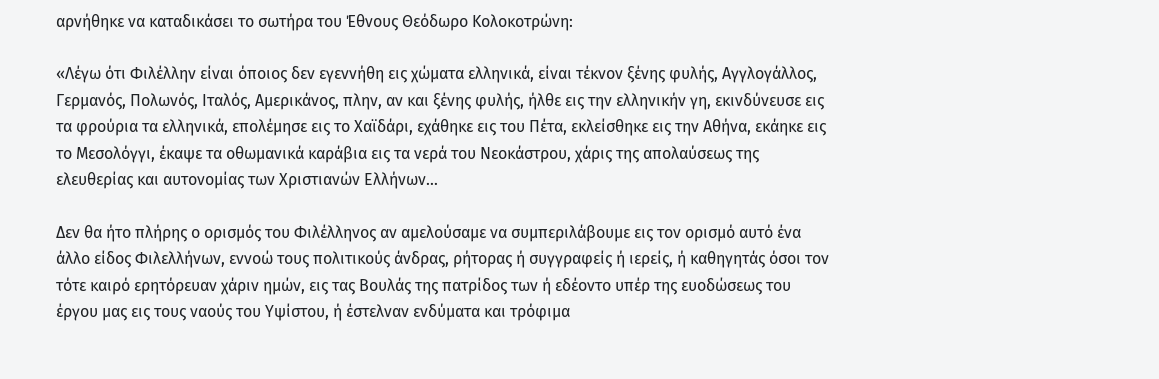αρνήθηκε να καταδικάσει το σωτήρα του Έθνους Θεόδωρο Κολοκοτρώνη:

«Λέγω ότι Φιλέλλην είναι όποιος δεν εγεννήθη εις χώματα ελληνικά, είναι τέκνον ξένης φυλής, Αγγλογάλλος, Γερμανός, Πολωνός, Ιταλός, Αμερικάνος, πλην, αν και ξένης φυλής, ήλθε εις την ελληνικήν γη, εκινδύνευσε εις τα φρούρια τα ελληνικά, επολέμησε εις το Χαϊδάρι, εχάθηκε εις του Πέτα, εκλείσθηκε εις την Αθήνα, εκάηκε εις το Μεσολόγγι, έκαψε τα οθωμανικά καράβια εις τα νερά του Νεοκάστρου, χάρις της απολαύσεως της ελευθερίας και αυτονομίας των Χριστιανών Ελλήνων…

Δεν θα ήτο πλήρης ο ορισμός του Φιλέλληνoς αν αμελούσαμε να συμπεριλάβουμε εις τον ορισμό αυτό ένα άλλο είδος Φιλελλήνων, εννοώ τους πολιτικούς άνδρας, ρήτορας ή συγγραφείς ή ιερείς, ή καθηγητάς όσοι τον τότε καιρό ερητόρευαν χάριν ημών, εις τας Βουλάς της πατρίδος των ή εδέοντο υπέρ της ευοδώσεως του έργου μας εις τους ναούς του Υψίστου, ή έστελναν ενδύματα και τρόφιμα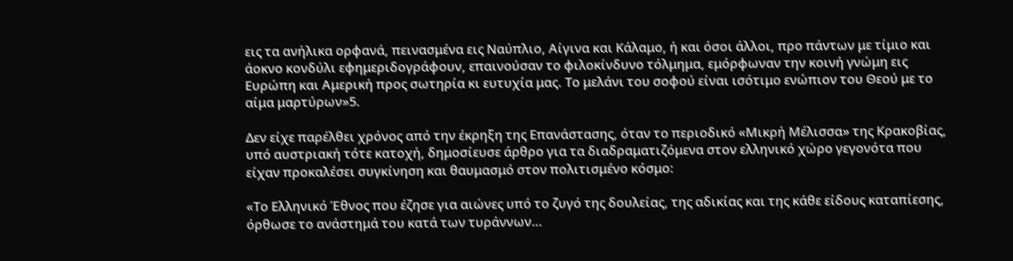εις τα ανήλικα ορφανά, πεινασμένα εις Ναύπλιο, Αίγινα και Κάλαμο, ή και όσοι άλλοι, προ πάντων με τίμιο και άοκνο κονδύλι εφημεριδογράφουν, επαινούσαν το φιλοκίνδυνο τόλμημα, εμόρφωναν την κοινή γνώμη εις Ευρώπη και Αμερική προς σωτηρία κι ευτυχία μας. Το μελάνι του σοφού είναι ισότιμο ενώπιον του Θεού με το αίμα μαρτύρων»5.

Δεν είχε παρέλθει χρόνος από την έκρηξη της Επανάστασης, όταν το περιοδικό «Μικρή Μέλισσα» της Κρακοβίας, υπό αυστριακή τότε κατοχή, δημοσίευσε άρθρο για τα διαδραματιζόμενα στον ελληνικό χώρο γεγονότα που είχαν προκαλέσει συγκίνηση και θαυμασμό στον πολιτισμένο κόσμο:

«Το Ελληνικό Έθνος που έζησε για αιώνες υπό το ζυγό της δουλείας, της αδικίας και της κάθε είδους καταπίεσης, όρθωσε το ανάστημά του κατά των τυράννων…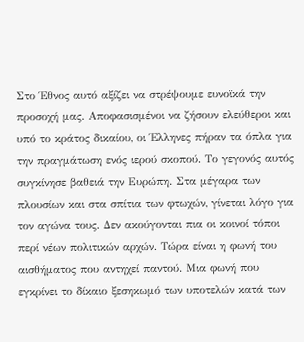Στο Έθνος αυτό αξίζει να στρέψουμε ευνοϊκά την προσοχή μας. Αποφασισμένοι να ζήσουν ελεύθεροι και υπό το κράτος δικαίου, οι Έλληνες πήραν τα όπλα για την πραγμάτωση ενός ιερού σκοπού. Το γεγονός αυτός συγκίνησε βαθειά την Ευρώπη. Στα μέγαρα των πλουσίων και στα σπίτια των φτωχών, γίνεται λόγο για τον αγώνα τους. Δεν ακούγονται πια οι κοινοί τόποι περί νέων πολιτικών αρχών. Τώρα είναι η φωνή του αισθήματος που αντηχεί παντού. Μια φωνή που εγκρίνει το δίκαιο ξεσηκωμό των υποτελών κατά των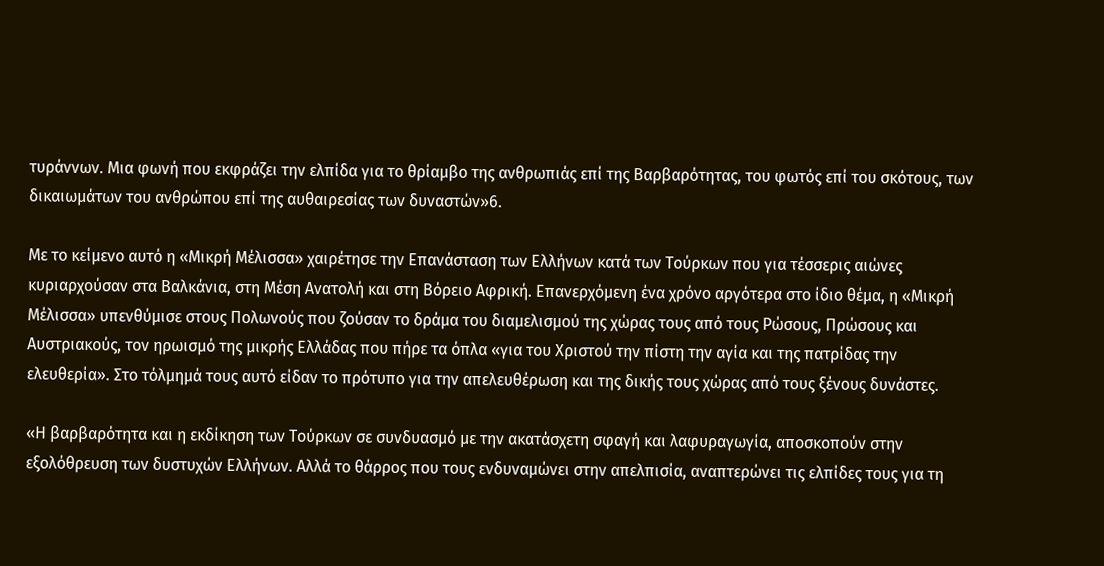τυράννων. Μια φωνή που εκφράζει την ελπίδα για το θρίαμβο της ανθρωπιάς επί της Βαρβαρότητας, του φωτός επί του σκότους, των δικαιωμάτων του ανθρώπου επί της αυθαιρεσίας των δυναστών»6.

Με το κείμενο αυτό η «Μικρή Μέλισσα» χαιρέτησε την Επανάσταση των Ελλήνων κατά των Τούρκων που για τέσσερις αιώνες κυριαρχούσαν στα Βαλκάνια, στη Μέση Ανατολή και στη Βόρειο Αφρική. Επανερχόμενη ένα χρόνο αργότερα στο ίδιο θέμα, η «Μικρή Μέλισσα» υπενθύμισε στους Πολωνούς που ζούσαν το δράμα του διαμελισμού της χώρας τους από τους Ρώσους, Πρώσους και Αυστριακούς, τον ηρωισμό της μικρής Ελλάδας που πήρε τα όπλα «για του Χριστού την πίστη την αγία και της πατρίδας την ελευθερία». Στο τόλμημά τους αυτό είδαν το πρότυπο για την απελευθέρωση και της δικής τους χώρας από τους ξένους δυνάστες.

«Η βαρβαρότητα και η εκδίκηση των Τούρκων σε συνδυασμό με την ακατάσχετη σφαγή και λαφυραγωγία, αποσκοπούν στην εξολόθρευση των δυστυχών Ελλήνων. Αλλά το θάρρος που τους ενδυναμώνει στην απελπισία, αναπτερώνει τις ελπίδες τους για τη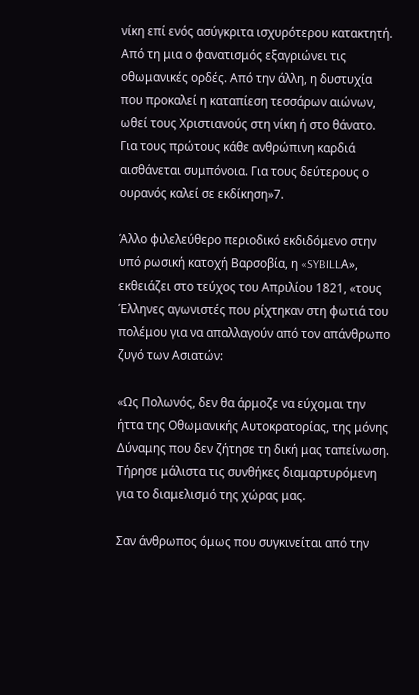νίκη επί ενός ασύγκριτα ισχυρότερου κατακτητή. Από τη μια ο φανατισμός εξαγριώνει τις οθωμανικές ορδές. Από την άλλη, η δυστυχία που προκαλεί η καταπίεση τεσσάρων αιώνων, ωθεί τους Χριστιανούς στη νίκη ή στο θάνατο. Για τους πρώτους κάθε ανθρώπινη καρδιά αισθάνεται συμπόνοια. Για τους δεύτερους ο ουρανός καλεί σε εκδίκηση»7.

Άλλο φιλελεύθερο περιοδικό εκδιδόμενο στην υπό ρωσική κατοχή Βαρσοβία, η «SYBILLΑ», εκθειάζει στο τεύχος του Απριλίου 1821, «τους Έλληνες αγωνιστές που ρίχτηκαν στη φωτιά του πολέμου για να απαλλαγούν από τον απάνθρωπο ζυγό των Ασιατών:

«Ως Πολωνός, δεν θα άρμοζε να εύχομαι την ήττα της Οθωμανικής Αυτοκρατορίας, της μόνης Δύναμης που δεν ζήτησε τη δική μας ταπείνωση. Τήρησε μάλιστα τις συνθήκες διαμαρτυρόμενη για το διαμελισμό της χώρας μας.

Σαν άνθρωπος όμως που συγκινείται από την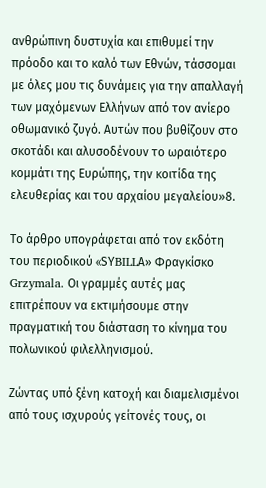ανθρώπινη δυστυχία και επιθυμεί την πρόοδο και το καλό των Εθνών, τάσσομαι με όλες μου τις δυνάμεις για την απαλλαγή των μαχόμενων Ελλήνων από τον ανίερο οθωμανικό ζυγό. Αυτών που βυθίζουν στο σκοτάδι και αλυσοδένουν το ωραιότερο κομμάτι της Ευρώπης, την κοιτίδα της ελευθερίας και του αρχαίου μεγαλείου»8.

Το άρθρο υπογράφεται από τον εκδότη του περιοδικού «SΥBILLΑ» Φραγκίσκο       Grzymala. Οι γραμμές αυτές μας επιτρέπουν να εκτιμήσουμε στην πραγματική του διάσταση το κίνημα του πολωνικού φιλελληνισμού.

Ζώντας υπό ξένη κατοχή και διαμελισμένοι από τους ισχυρούς γείτονές τους, οι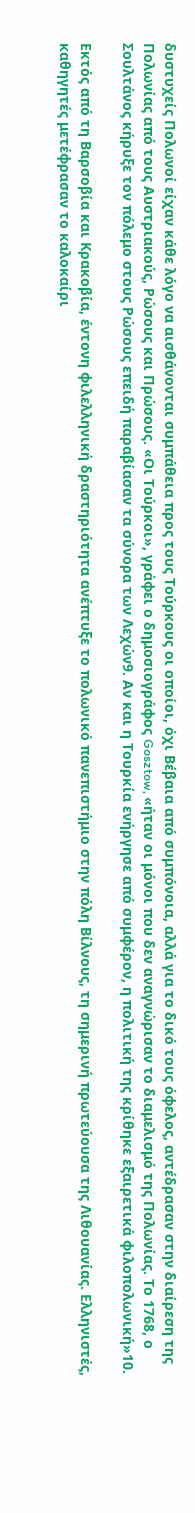δυστυχείς Πολωνοί είχαν κάθε λόγο να αισθάνονται συμπάθεια προς τους Τούρκους οι οποίοι, όχι Βέβαια από συμπόνοια, αλλά για το δικό τους όφελος, αντέδρασαν στην διαίρεση της Πολωνίας από τους Αυστριακούς, Ρώσους και Πρώσους. «Οι Τούρκοι», γράφει ο δημοσιογράφος Gosztow, «ήταν οι μόνοι που δεν αναγνώρισαν το διαμελισμό της Πολωνίας. Το 1768, ο Σουλτάνος κήρυξε τον πόλεμο στους Ρώσους επειδή παραβίασαν τα σύνορα των Λεχών9. Αν και η Τουρκία ενήργησε από συμφέρον, η πολιτική της κρίθηκε εξαιρετικά φιλοπολωνική»10.

Εκτός από τη Βαρσοβία και Κρακοβία, έντονη φιλελληνική δραστηριότητα ανέπτυξε το πολωνικό πανεπιστήμιο στην πόλη Βίλνους, τη σημερινή πρωτεύουσα της Λιθουανίας. Ελληνιστές, καθηγητές μετέφρασαν το καλοκαίρι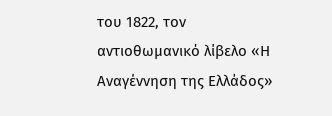του 1822, τον αντιοθωμανικό λίβελο «Η Αναγέννηση της Ελλάδος»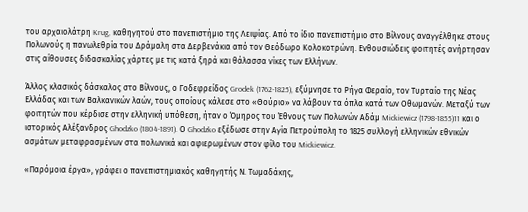του αρχαιολάτρη Krug, καθηγητού στο πανεπιστήμιο της Λειψίας. Από το ίδιο πανεπιστήμιο στο Βίλνους αναγγέλθηκε στους Πολωνούς η πανωλεθρία του Δράμαλη στα Δερβενάκια από τον Θεόδωρο Κολοκοτρώνη. Ενθουσιώδεις φοιτητές ανήρτησαν στις αίθουσες διδασκαλίας χάρτες με τις κατά ξηρά και θάλασσα νίκες των Ελλήνων.

Άλλος κλασικός δάσκαλος στο Βίλνους, ο Γοδεφρείδος Grodek (1762-1825), εξύμνησε το Ρήγα Φεραίο, τον Τυρταίο της Νέας Ελλάδας και των Βαλκανικών λαών, τους οποίους κάλεσε στο «Θούριο» να λάβουν τα όπλα κατά των Οθωμανών. Μεταξύ των φοιτητών που κέρδισε στην ελληνική υπόθεση, ήταν ο Όμηρος του Έθνους των Πολωνών Αδάμ Mickiewicz (1798-1855)11 και ο ιστορικός Αλέξανδρος Ghodzko (1804-1891). Ο Ghodzko εξέδωσε στην Αγία Πετρούπολη το 1825 συλλογή ελληνικών εθνικών ασμάτων μεταφρασμένων στα πολωνικά και αφιερωμένων στον φίλο του Mickiewicz.

«Παρόμοια έργα», γράφει ο πανεπιστημιακός καθηγητής Ν. Τωμαδάκης,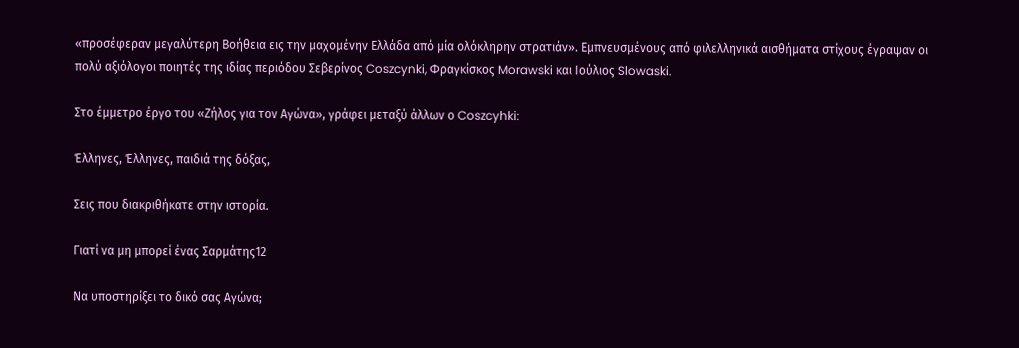«προσέφεραν μεγαλύτερη Βοήθεια εις την μαχομένην Ελλάδα από μία ολόκληρην στρατιάν». Εμπνευσμένους από φιλελληνικά αισθήματα στίχους έγραψαν οι πολύ αξιόλογοι ποιητές της ιδίας περιόδου Σεβερίνος Coszcynki, Φραγκίσκος Morawski και Ιούλιος Slowaski.

Στο έμμετρο έργο του «Ζήλος για τον Αγώνα», γράφει μεταξύ άλλων ο Coszcyhki:

Έλληνες, Έλληνες, παιδιά της δόξας,

Σεις που διακριθήκατε στην ιστορία.

Γιατί να μη μπορεί ένας Σαρμάτης12

Να υποστηρίξει το δικό σας Αγώνα;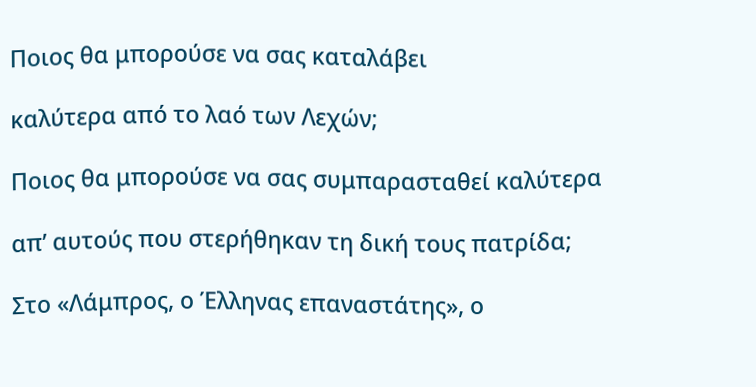Ποιος θα μπορούσε να σας καταλάβει

καλύτερα από το λαό των Λεχών;

Ποιος θα μπορούσε να σας συμπαρασταθεί καλύτερα

απ’ αυτούς που στερήθηκαν τη δική τους πατρίδα;

Στο «Λάμπρος, ο Έλληνας επαναστάτης», ο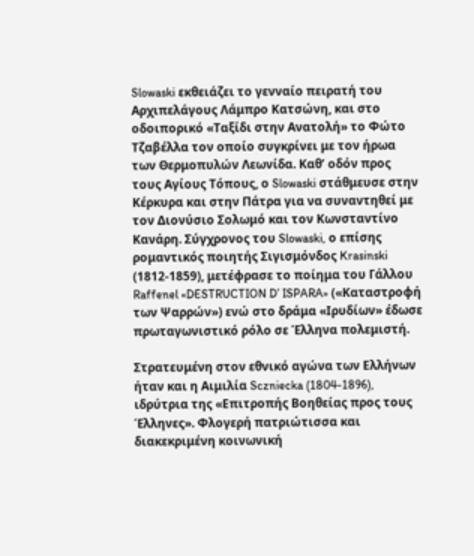Slowaski εκθειάζει το γενναίο πειρατή του Αρχιπελάγους Λάμπρο Κατσώνη, και στο οδοιπορικό «Ταξίδι στην Ανατολή» το Φώτο Τζαβέλλα τον οποίο συγκρίνει με τον ήρωα των Θερμοπυλών Λεωνίδα. Καθ’ οδόν προς τους Αγίους Τόπους, ο Slowaski στάθμευσε στην Κέρκυρα και στην Πάτρα για να συναντηθεί με τον Διονύσιο Σολωμό και τον Κωνσταντίνο Κανάρη. Σύγχρονος του Slowaski, ο επίσης ρομαντικός ποιητής Σιγισμόνδος Krasinski (1812-1859), μετέφρασε το ποίημα του Γάλλου Raffenel «DESTRUCTION D’ ISPARA» («Καταστροφή των Ψαρρών») ενώ στο δράμα «Ιρυδίων» έδωσε πρωταγωνιστικό ρόλο σε Έλληνα πολεμιστή.

Στρατευμένη στον εθνικό αγώνα των Ελλήνων ήταν και η Αιμιλία Sczniecka (1804-1896), ιδρύτρια της «Επιτροπής Βοηθείας προς τους Έλληνες». Φλογερή πατριώτισσα και διακεκριμένη κοινωνική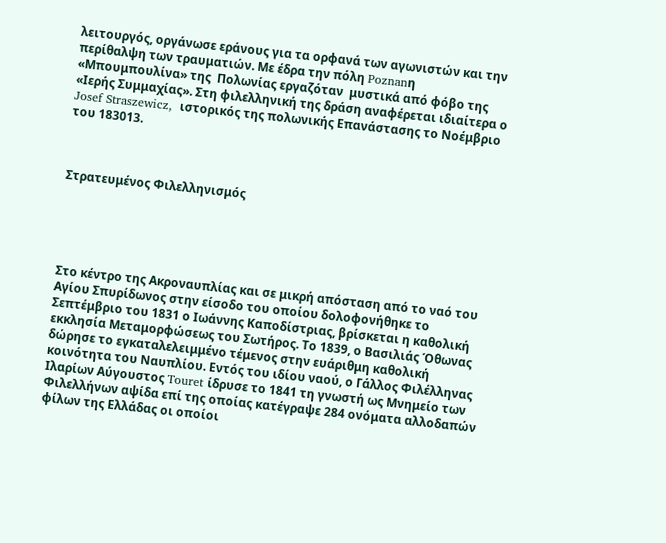λειτουργός, οργάνωσε εράνους για τα ορφανά των αγωνιστών και την περίθαλψη των τραυματιών. Με έδρα την πόλη Poznanη «Μπουμπουλίνα» της  Πολωνίας εργαζόταν  μυστικά από φόβο της «Ιερής Συμμαχίας». Στη φιλελληνική της δράση αναφέρεται ιδιαίτερα ο Josef Straszewicz,  ιστορικός της πολωνικής Επανάστασης το Νοέμβριο του 183013.



Στρατευμένος Φιλελληνισμός





Στο κέντρο της Ακροναυπλίας και σε μικρή απόσταση από το ναό του Αγίου Σπυρίδωνος στην είσοδο του οποίου δολοφονήθηκε το Σεπτέμβριο του 1831 ο Ιωάννης Καποδίστριας, βρίσκεται η καθολική εκκλησία Μεταμορφώσεως του Σωτήρος. Το 1839, ο Βασιλιάς Όθωνας δώρησε το εγκαταλελειμμένο τέμενος στην ευάριθμη καθολική κοινότητα του Ναυπλίου. Εντός του ιδίου ναού, ο Γάλλος Φιλέλληνας Ιλαρίων Αύγουστος Touret ίδρυσε το 1841 τη γνωστή ως Μνημείο των Φιλελλήνων αψίδα επί της οποίας κατέγραψε 284 ονόματα αλλοδαπών φίλων της Ελλάδας οι οποίοι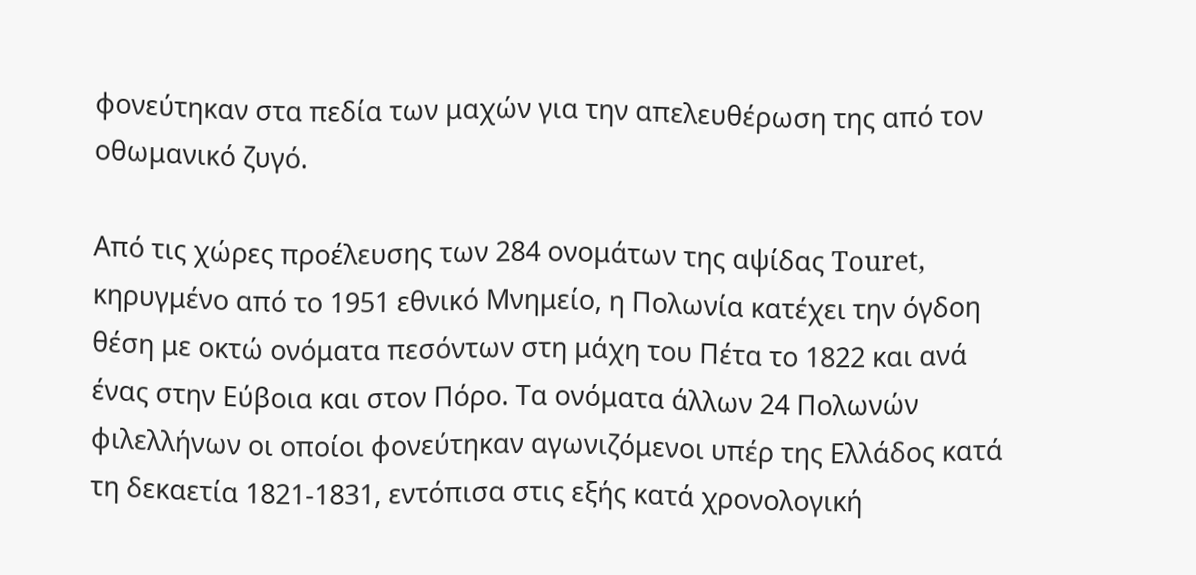φονεύτηκαν στα πεδία των μαχών για την απελευθέρωση της από τον οθωμανικό ζυγό.

Από τις χώρες προέλευσης των 284 ονομάτων της αψίδας Touret, κηρυγμένο από το 1951 εθνικό Μνημείο, η Πολωνία κατέχει την όγδοη θέση με οκτώ ονόματα πεσόντων στη μάχη του Πέτα το 1822 και ανά ένας στην Εύβοια και στον Πόρο. Τα ονόματα άλλων 24 Πολωνών φιλελλήνων οι οποίοι φονεύτηκαν αγωνιζόμενοι υπέρ της Ελλάδος κατά τη δεκαετία 1821-1831, εντόπισα στις εξής κατά χρονολογική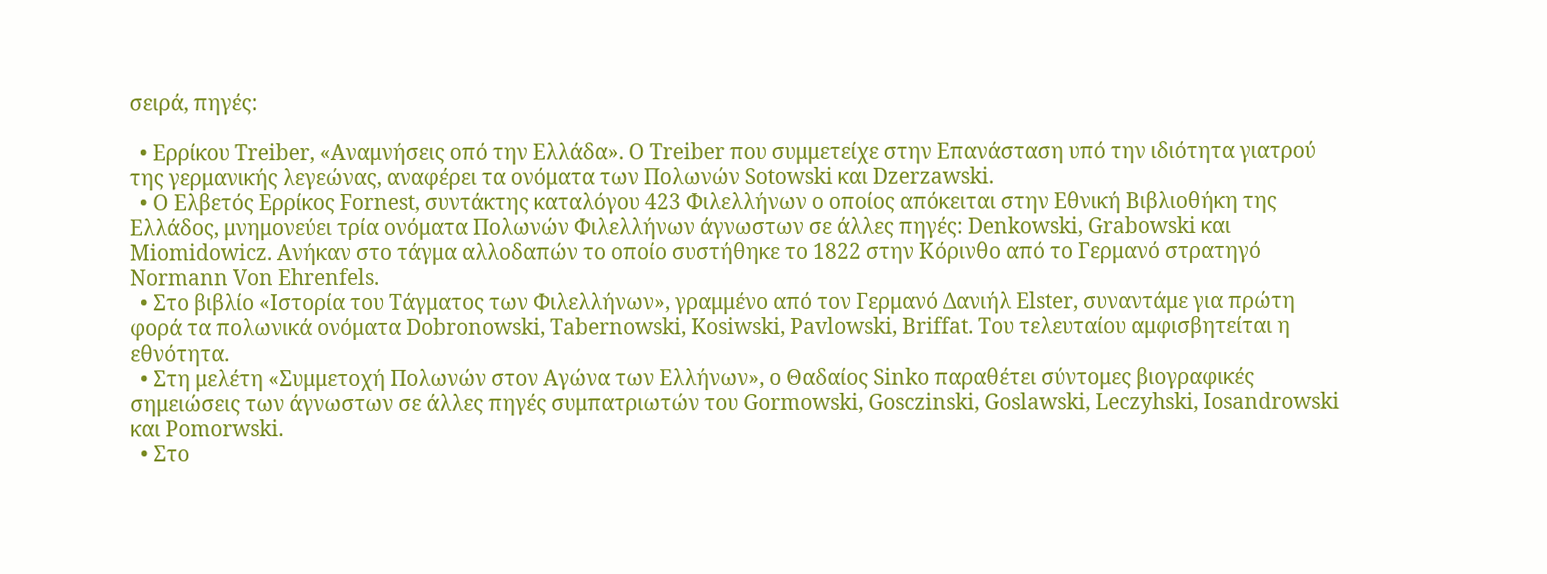σειρά, πηγές:

  • Ερρίκου Treiber, «Αναμνήσεις οπό την Ελλάδα». Ο Treiber που συμμετείχε στην Επανάσταση υπό την ιδιότητα γιατρού της γερμανικής λεγεώνας, αναφέρει τα ονόματα των Πολωνών Sotowski και Dzerzawski.
  • Ο Ελβετός Ερρίκος Fornest, συντάκτης καταλόγου 423 Φιλελλήνων ο οποίος απόκειται στην Εθνική Βιβλιοθήκη της Ελλάδος, μνημονεύει τρία ονόματα Πολωνών Φιλελλήνων άγνωστων σε άλλες πηγές: Denkowski, Grabowski και Miomidowicz. Ανήκαν στο τάγμα αλλοδαπών το οποίο συστήθηκε το 1822 στην Κόρινθο από το Γερμανό στρατηγό Normann Von Ehrenfels.
  • Στο βιβλίο «Ιστορία του Τάγματος των Φιλελλήνων», γραμμένο από τον Γερμανό Δανιήλ Elster, συναντάμε για πρώτη φορά τα πολωνικά ονόματα Dobronowski, Tabernowski, Kosiwski, Pavlowski, Briffat. Του τελευταίου αμφισβητείται η εθνότητα.
  • Στη μελέτη «Συμμετοχή Πολωνών στον Αγώνα των Ελλήνων», ο Θαδαίος Sinko παραθέτει σύντομες βιογραφικές σημειώσεις των άγνωστων σε άλλες πηγές συμπατριωτών του Gormowski, Gosczinski, Goslawski, Leczyhski, Iosandrowski και Pomorwski.
  • Στο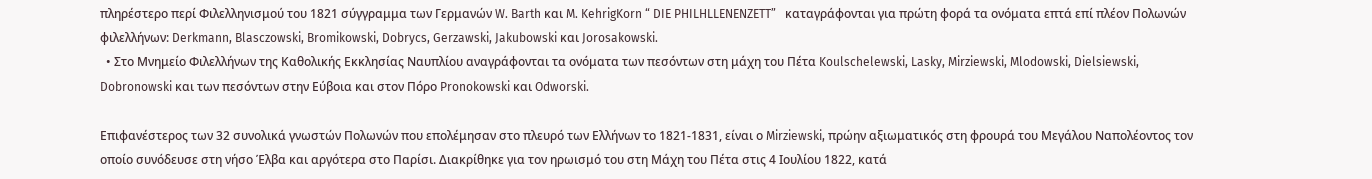πληρέστερο περί Φιλελληνισμού του 1821 σύγγραμμα των Γερμανών W. Barth και M. KehrigKorn “ DIE PHILHLLENENZETT”   καταγράφονται για πρώτη φορά τα ονόματα επτά επί πλέον Πολωνών φιλελλήνων: Derkmann, Blasczowski, Bromikowski, Dobrycs, Gerzawski, Jakubowski και Jorosakowski.
  • Στο Μνημείο Φιλελλήνων της Καθολικής Εκκλησίας Ναυπλίου αναγράφονται τα ονόματα των πεσόντων στη μάχη του Πέτα Koulschelewski, Lasky, Mirziewski, Mlodowski, Dielsiewski, Dobronowski και των πεσόντων στην Εύβοια και στον Πόρο Pronokowski και Odworski.

Επιφανέστερος των 32 συνολικά γνωστών Πολωνών που επολέμησαν στο πλευρό των Ελλήνων το 1821-1831, είναι ο Mirziewski, πρώην αξιωματικός στη φρουρά του Μεγάλου Ναπολέοντος τον οποίο συνόδευσε στη νήσο Έλβα και αργότερα στο Παρίσι. Διακρίθηκε για τον ηρωισμό του στη Μάχη του Πέτα στις 4 Ιουλίου 1822, κατά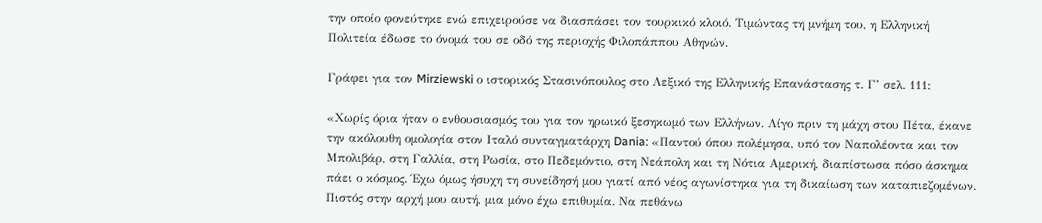την οποίο φονεύτηκε ενώ επιχειρούσε να διασπάσει τον τουρκικό κλοιό. Τιμώντας τη μνήμη του, η Ελληνική Πολιτεία έδωσε το όνομά του σε οδό της περιοχής Φιλοπάππου Αθηνών.

Γράφει για τον Mirziewski ο ιστορικός Στασινόπουλος στο Λεξικό της Ελληνικής Επανάστασης τ. Γ’ σελ. 111:

«Χωρίς όρια ήταν ο ενθουσιασμός του για τον ηρωικό ξεσηκωμό των Ελλήνων. Λίγο πριν τη μάχη στου Πέτα, έκανε την ακόλουθη ομολογία στον Ιταλό συνταγματάρχη Dania: «Παντού όπου πολέμησα, υπό τον Ναπολέοντα και τον Μπολιβάρ, στη Γαλλία, στη Ρωσία, στο Πεδεμόντιο, στη Νεάπολη και τη Νότια Αμερική, διαπίστωσα πόσο άσκημα πάει ο κόσμος. Έχω όμως ήσυχη τη συνείδησή μου γιατί από νέος αγωνίστηκα για τη δικαίωση των καταπιεζομένων. Πιστός στην αρχή μου αυτή, μια μόνο έχω επιθυμία. Να πεθάνω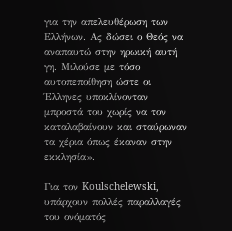για την απελευθέρωση των Ελλήνων. Ας δώσει ο Θεός να αναπαυτώ στην ηρωική αυτή γη. Μιλούσε με τόσο αυτοπεποίθηση ώστε οι Έλληνες υποκλίνονταν μπροστά του χωρίς να τον καταλαβαίνουν και σταύρωναν τα χέρια όπως έκαναν στην εκκλησία».

Για τον Koulschelewski, υπάρχουν πολλές παραλλαγές του ονόματός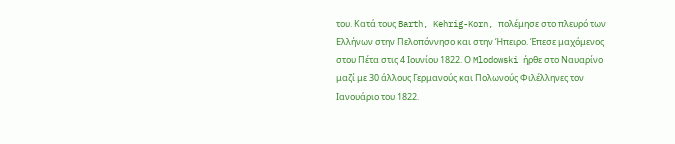του. Κατά τους Barth, Kehrig-Korn, πολέμησε στο πλευρό των Ελλήνων στην Πελοπόννησο και στην Ήπειρο. Έπεσε μαχόμενος στου Πέτα στις 4 Ιουνίου 1822. Ο Mlodowski ήρθε στο Ναυαρίνο μαζί με 30 άλλους Γερμανούς και Πολωνούς Φιλέλληνες τον Ιανουάριο του 1822.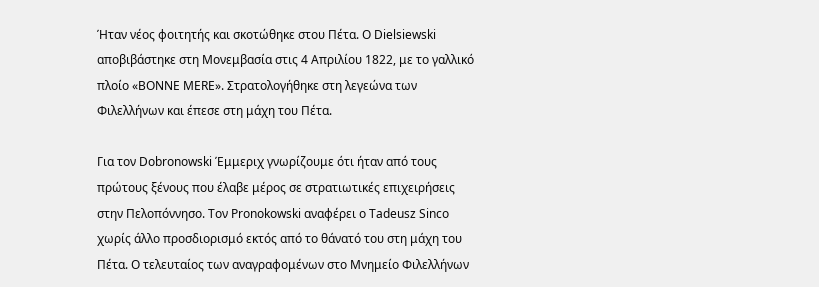Ήταν νέος φοιτητής και σκοτώθηκε στου Πέτα. Ο Dielsiewski αποβιβάστηκε στη Μονεμβασία στις 4 Απριλίου 1822, με το γαλλικό πλοίο «ΒΟΝΝΕ ΜΕRΕ». Στρατολογήθηκε στη λεγεώνα των Φιλελλήνων και έπεσε στη μάχη του Πέτα.

Για τον Dobronowski Έμμεριχ γνωρίζουμε ότι ήταν από τους πρώτους ξένους που έλαβε μέρος σε στρατιωτικές επιχειρήσεις στην Πελοπόννησο. Τον Pronokowski αναφέρει ο Tadeusz Sinco χωρίς άλλο προσδιορισμό εκτός από το θάνατό του στη μάχη του Πέτα. Ο τελευταίος των αναγραφομένων στο Μνημείο Φιλελλήνων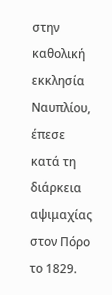στην καθολική εκκλησία Ναυπλίου, έπεσε κατά τη διάρκεια αψιμαχίας στον Πόρο το 1829.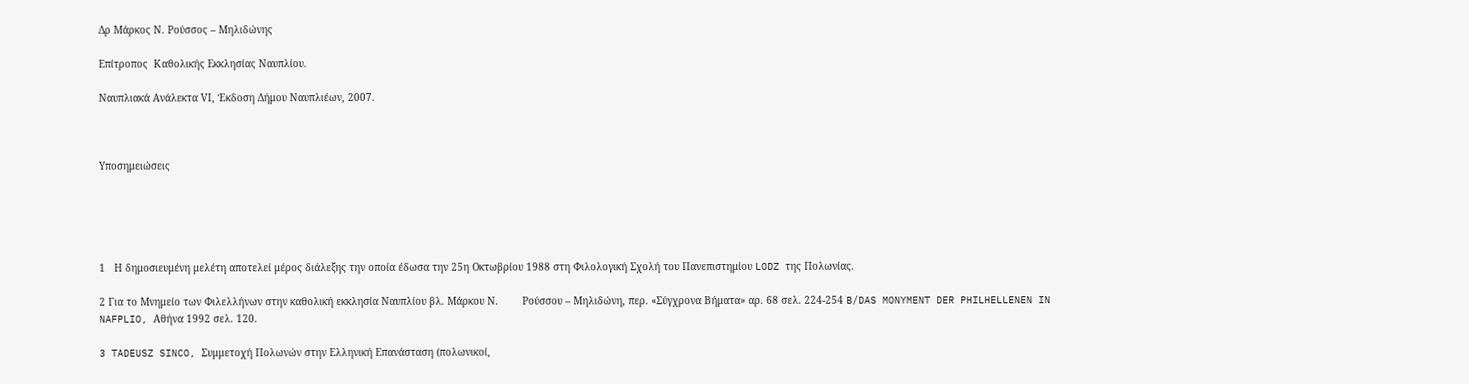Δρ Μάρκος Ν. Ρούσσος – Μηλιδώνης

Επίτροπος  Καθολικής Εκκλησίας Ναυπλίου.

Ναυπλιακά Ανάλεκτα VΙ, Έκδοση Δήμου Ναυπλιέων, 2007.



Υποσημειώσεις





1   Η δημοσιευμένη μελέτη αποτελεί μέρος διάλεξης την οποία έδωσα την 25η Οκτωβρίου 1988 στη Φιλολογική Σχολή του Πανεπιστημίου LODZ της Πολωνίας.

2 Για το Μνημείο των Φιλελλήνων στην καθολική εκκλησία Ναυπλίου βλ. Μάρκου Ν.        Ρούσσου – Μηλιδώνη, περ. «Σύγχρονα Βήματα» αρ. 68 σελ. 224-254 B/DAS MONYMENT DER PHILHELLENEN IN NAFPLIO, Αθήνα 1992 σελ. 120.

3 TADEUSZ SINCO, Συμμετοχή Πολωνών στην Ελληνική Επανάσταση (πολωνικοί,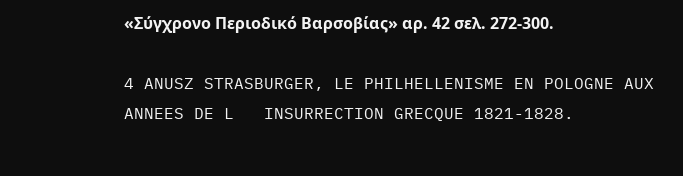«Σύγχρονο Περιοδικό Βαρσοβίας» αρ. 42 σελ. 272-300.

4 ANUSZ STRASBURGER, LE PHILHELLENISME EN POLOGNE AUX ANNEES DE L   INSURRECTION GRECQUE 1821-1828.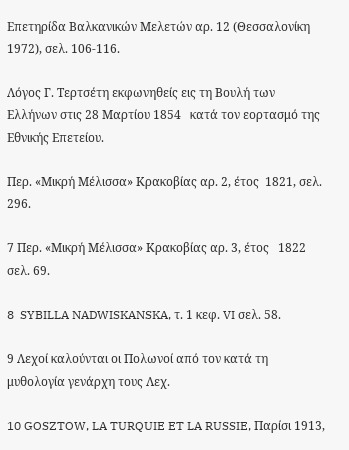Επετηρίδα Βαλκανικών Μελετών αρ. 12 (Θεσσαλονίκη 1972), σελ. 106-116.

Λόγος Γ. Τερτσέτη εκφωνηθείς εις τη Βουλή των Ελλήνων στις 28 Μαρτίου 1854   κατά τον εορτασμό της Εθνικής Επετείου.

Περ. «Μικρή Μέλισσα» Κρακοβίας αρ. 2, έτος  1821, σελ. 296.

7 Περ. «Μικρή Μέλισσα» Κρακοβίας αρ. 3, έτος   1822 σελ. 69.

8  SYBILLA NADWISKANSKA, τ. 1 κεφ. VI σελ. 58.

9 Λεχοί καλούνται οι Πολωνοί από τον κατά τη μυθολογία γενάρχη τους Λεχ.

10 GOSZTOW, LA TURQUIE ET LA RUSSIE, Παρίσι 1913,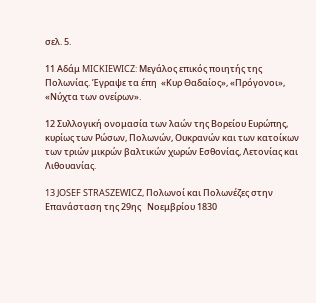σελ. 5.

11 Αδάμ MICKIEWICZ: Μεγάλος επικός ποιητής της Πολωνίας. Έγραψε τα έπη  «Κυρ Θαδαίος», «Πρόγονοι», «Νύχτα των ονείρων».

12 Συλλογική ονομασία των λαών της Βορείου Ευρώπης, κυρίως των Ρώσων, Πολωνών, Ουκρανών και των κατοίκων των τριών μικρών βαλτικών χωρών Εσθονίας, Λετονίας και Λιθουανίας.

13 JOSEF STRASZEWICZ, Πολωνοί και Πολωνέζες στην Επανάσταση της 29ης   Νοεμβρίου 1830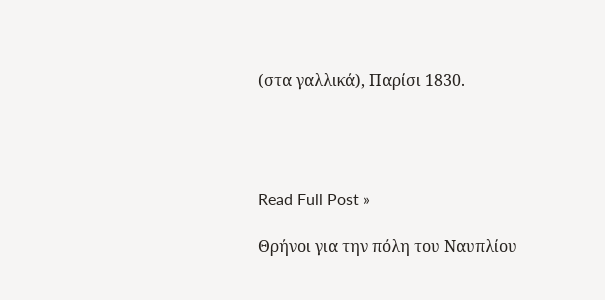(στα γαλλικά), Παρίσι 1830.




Read Full Post »

Θρήνοι για την πόλη του Ναυπλίου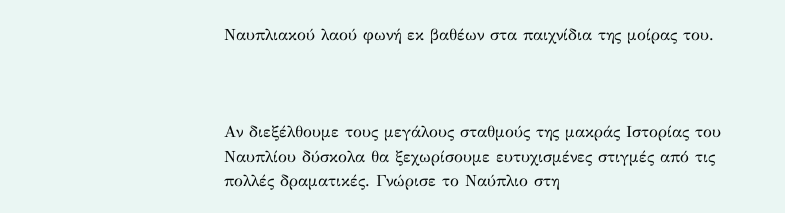Ναυπλιακού λαού φωνή εκ βαθέων στα παιχνίδια της μοίρας του.



Αν διεξέλθουμε τους μεγάλους σταθμούς της μακράς Ιστορίας του Ναυπλίου δύσκολα θα ξεχωρίσουμε ευτυχισμένες στιγμές από τις πολλές δραματικές. Γνώρισε το Ναύπλιο στη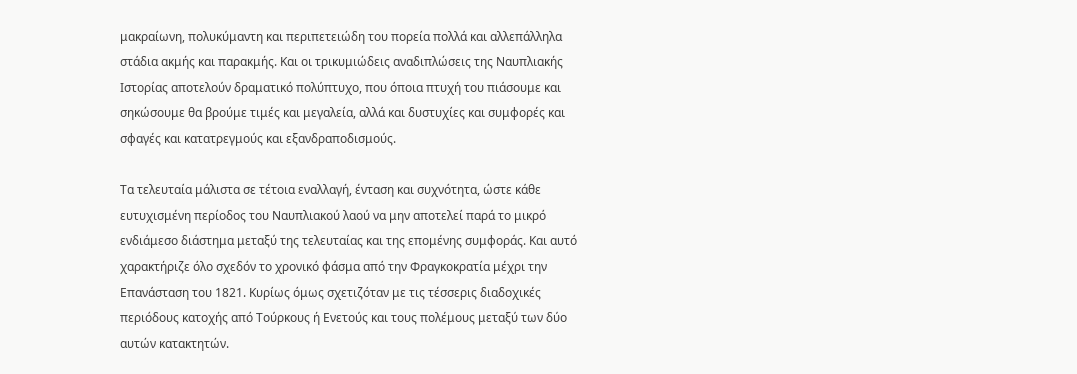μακραίωνη, πολυκύμαντη και περιπετειώδη του πορεία πολλά και αλλεπάλληλα στάδια ακμής και παρακμής. Και οι τρικυμιώδεις αναδιπλώσεις της Ναυπλιακής Ιστορίας αποτελούν δραματικό πολύπτυχο, που όποια πτυχή του πιάσουμε και σηκώσουμε θα βρούμε τιμές και μεγαλεία, αλλά και δυστυχίες και συμφορές και σφαγές και κατατρεγμούς και εξανδραποδισμούς.

Τα τελευταία μάλιστα σε τέτοια εναλλαγή, ένταση και συχνότητα, ώστε κάθε ευτυχισμένη περίοδος του Ναυπλιακού λαού να μην αποτελεί παρά το μικρό ενδιάμεσο διάστημα μεταξύ της τελευταίας και της επομένης συμφοράς. Και αυτό χαρακτήριζε όλο σχεδόν το χρονικό φάσμα από την Φραγκοκρατία μέχρι την Επανάσταση του 1821. Κυρίως όμως σχετιζόταν με τις τέσσερις διαδοχικές περιόδους κατοχής από Τούρκους ή Ενετούς και τους πολέμους μεταξύ των δύο αυτών κατακτητών.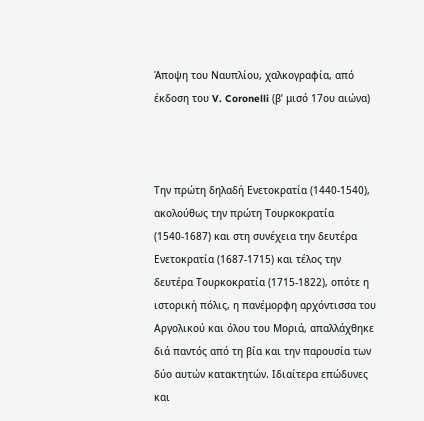Άποψη του Ναυπλίου, χαλκογραφία, από έκδοση του V. Coronelli (β’ μισό 17ου αιώνα)



Την πρώτη δηλαδή Ενετοκρατία (1440-1540), ακολούθως την πρώτη Τουρκοκρατία (1540-1687) και στη συνέχεια την δευτέρα Ενετοκρατία (1687-1715) και τέλος την δευτέρα Τουρκοκρατία (1715-1822), οπότε η ιστορική πόλις, η πανέμορφη αρχόντισσα του Αργολικού και όλου του Μοριά, απαλλάχθηκε διά παντός από τη βία και την παρουσία των δύο αυτών κατακτητών. Ιδιαίτερα επώδυνες και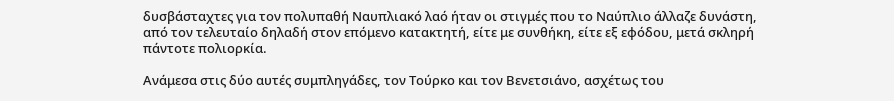δυσβάσταχτες για τον πολυπαθή Ναυπλιακό λαό ήταν οι στιγμές που το Ναύπλιο άλλαζε δυνάστη, από τον τελευταίο δηλαδή στον επόμενο κατακτητή, είτε με συνθήκη, είτε εξ εφόδου, μετά σκληρή πάντοτε πολιορκία.

Ανάμεσα στις δύο αυτές συμπληγάδες, τον Τούρκο και τον Βενετσιάνο, ασχέτως του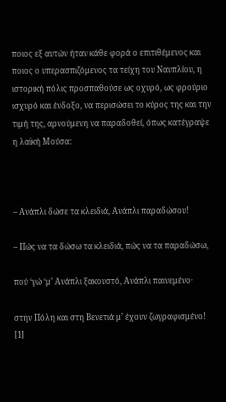ποιος εξ αυτών ήταν κάθε φορά ο επιτιθέμενος και ποιος ο υπερασπιζόμενος τα τείχη του Ναυπλίου, η ιστορική πόλις προσπαθούσε ως οχυρό, ως φρούριο ισχυρό και ένδοξο, να περισώσει το κύρος της και την τιμή της, αρνούμενη να παραδοθεί, όπως κατέγραψε η λαϊκή Μούσα:



– Ανάπλι δώσε τα κλειδιά, Ανάπλι παραδώσου!

– Πώς να τα δώσω τα κλειδιά, πώς να τα παραδώσω,

πού ‘γώ ‘μ’ Ανάπλι ξακουστό, Ανάπλι παινεμένο·

στην Πόλη και στη Βενετιά μ’ έχουν ζωγραφισμένο!  [1]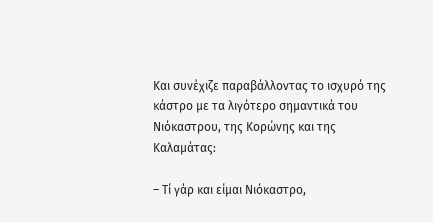Και συνέχιζε παραβάλλοντας το ισχυρό της κάστρο με τα λιγότερο σημαντικά του Νιόκαστρου, της Κορώνης και της Καλαμάτας:

– Τί γάρ και είμαι Νιόκαστρο,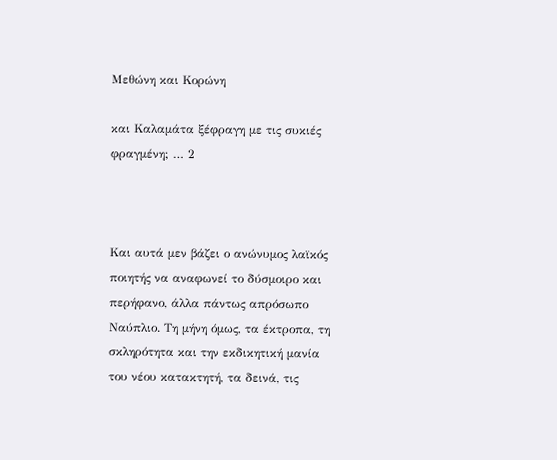Μεθώνη και Κορώνη

και Καλαμάτα ξέφραγη με τις συκιές φραγμένη; … 2



Και αυτά μεν βάζει ο ανώνυμος λαϊκός ποιητής να αναφωνεί το δύσμοιρο και περήφανο, άλλα πάντως απρόσωπο Ναύπλιο. Τη μήνη όμως, τα έκτροπα, τη σκληρότητα και την εκδικητική μανία του νέου κατακτητή, τα δεινά, τις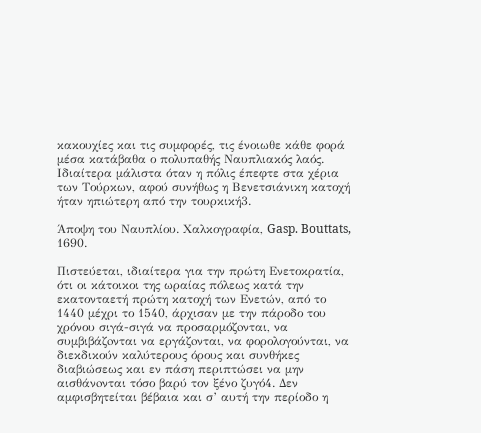κακουχίες και τις συμφορές, τις ένοιωθε κάθε φορά μέσα κατάβαθα ο πολυπαθής Ναυπλιακός λαός. Ιδιαίτερα μάλιστα όταν η πόλις έπεφτε στα χέρια των Τούρκων, αφού συνήθως η Βενετσιάνικη κατοχή ήταν ηπιώτερη από την τουρκική3.

Άποψη του Ναυπλίου. Χαλκογραφία, Gasp. Bouttats, 1690.

Πιστεύεται, ιδιαίτερα για την πρώτη Ενετοκρατία, ότι οι κάτοικοι της ωραίας πόλεως κατά την εκατονταετή πρώτη κατοχή των Ενετών, από το 1440 μέχρι το 1540, άρχισαν με την πάροδο του χρόνου σιγά-σιγά να προσαρμόζoνται, να συμβιβάζoνται να εργάζoνται, να φορολογούνται, να διεκδικούν καλύτερους όρους και συνθήκες διαβιώσεως και εν πάση περιπτώσει να μην αισθάνoνται τόσο βαρύ τον ξένο ζυγό4. Δεν αμφισβητείται βέβαια και σ’ αυτή την περίοδο η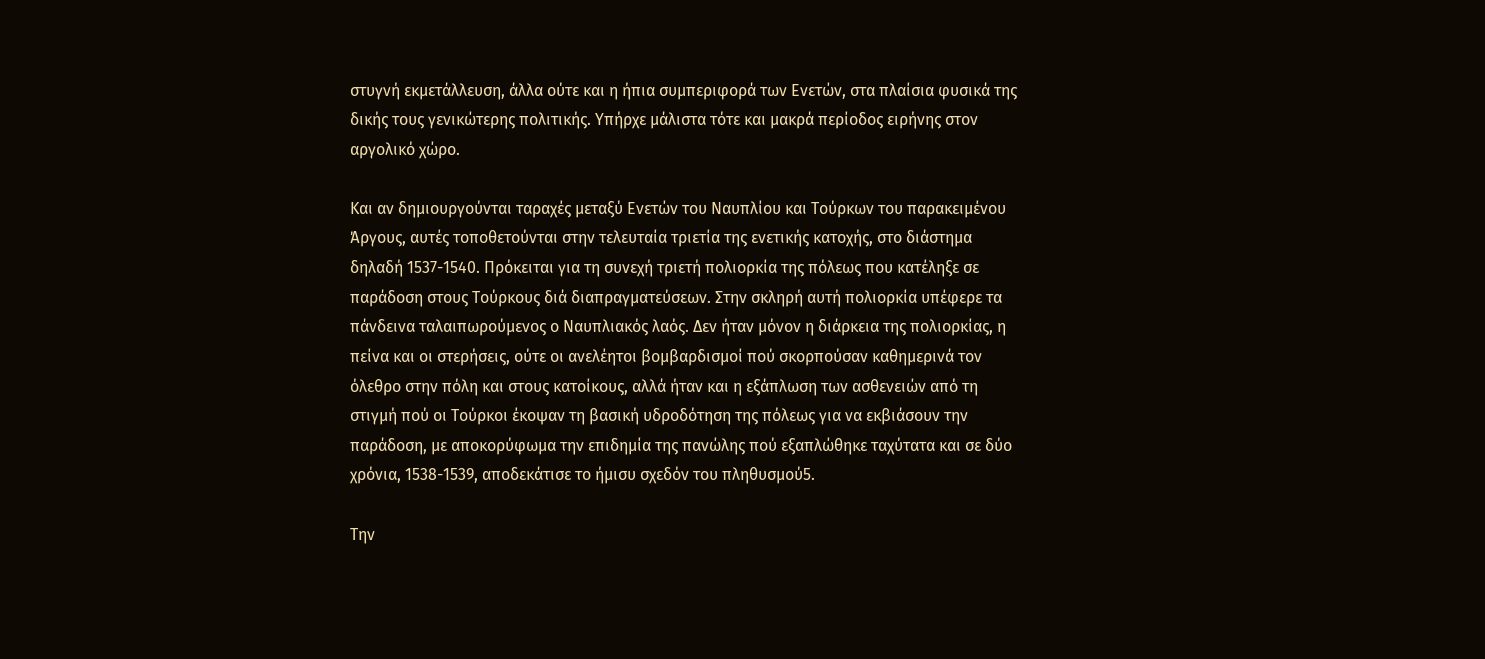στυγνή εκμετάλλευση, άλλα ούτε και η ήπια συμπεριφορά των Ενετών, στα πλαίσια φυσικά της δικής τους γενικώτερης πολιτικής. Υπήρχε μάλιστα τότε και μακρά περίοδος ειρήνης στον αργολικό χώρο.

Και αν δημιουργούνται ταραχές μεταξύ Ενετών του Ναυπλίου και Τούρκων του παρακειμένου Άργους, αυτές τοποθετούνται στην τελευταία τριετία της ενετικής κατοχής, στο διάστημα δηλαδή 1537-1540. Πρόκειται για τη συνεχή τριετή πολιορκία της πόλεως που κατέληξε σε παράδοση στους Τούρκους διά διαπραγματεύσεων. Στην σκληρή αυτή πολιορκία υπέφερε τα πάνδεινα ταλαιπωρούμενος ο Ναυπλιακός λαός. Δεν ήταν μόνον η διάρκεια της πολιορκίας, η πείνα και οι στερήσεις, ούτε οι ανελέητοι βομβαρδισμοί πού σκορπούσαν καθημερινά τον όλεθρο στην πόλη και στους κατοίκους, αλλά ήταν και η εξάπλωση των ασθενειών από τη στιγμή πού οι Τούρκοι έκοψαν τη βασική υδροδότηση της πόλεως για να εκβιάσουν την παράδοση, με αποκορύφωμα την επιδημία της πανώλης πού εξαπλώθηκε ταχύτατα και σε δύο χρόνια, 1538-1539, αποδεκάτισε το ήμισυ σχεδόν του πληθυσμού5.

Την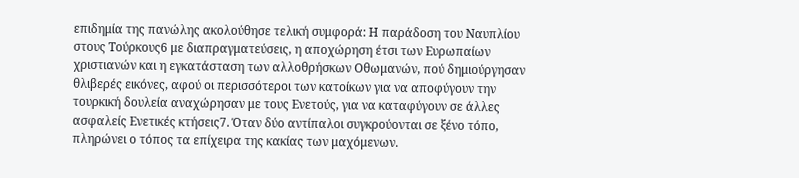επιδημία της πανώλης ακολούθησε τελική συμφορά: Η παράδοση του Ναυπλίου στους Τούρκους6 με διαπραγματεύσεις, η αποχώρηση έτσι των Ευρωπαίων χριστιανών και η εγκατάσταση των αλλοθρήσκων Οθωμανών, πού δημιούργησαν θλιβερές εικόνες, αφού οι περισσότεροι των κατοίκων για να αποφύγουν την τουρκική δουλεία αναχώρησαν με τους Ενετούς, για να καταφύγουν σε άλλες ασφαλείς Ενετικές κτήσεις7. Όταν δύο αντίπαλοι συγκρούoνται σε ξένο τόπο, πληρώνει ο τόπος τα επίχειρα της κακίας των μαχόμενων.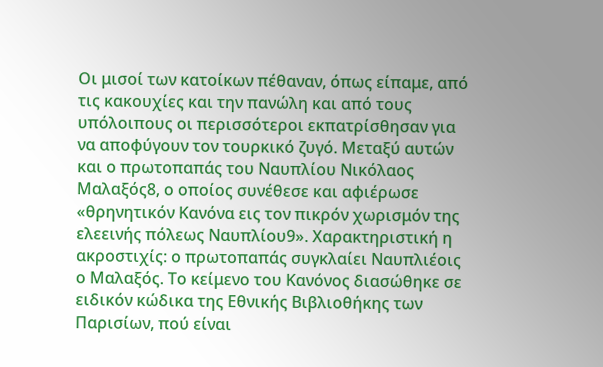Οι μισοί των κατοίκων πέθαναν, όπως είπαμε, από τις κακουχίες και την πανώλη και από τους υπόλοιπους οι περισσότεροι εκπατρίσθησαν για να αποφύγουν τον τουρκικό ζυγό. Μεταξύ αυτών και ο πρωτοπαπάς του Ναυπλίου Νικόλαος Μαλαξός8, ο οποίος συνέθεσε και αφιέρωσε «θρηνητικόν Κανόνα εις τον πικρόν χωρισμόν της ελεεινής πόλεως Ναυπλίου9». Χαρακτηριστική η ακροστιχίς: ο πρωτοπαπάς συγκλαίει Ναυπλιέοις ο Μαλαξός. Το κείμενο του Κανόνος διασώθηκε σε ειδικόν κώδικα της Εθνικής Βιβλιοθήκης των Παρισίων, πού είναι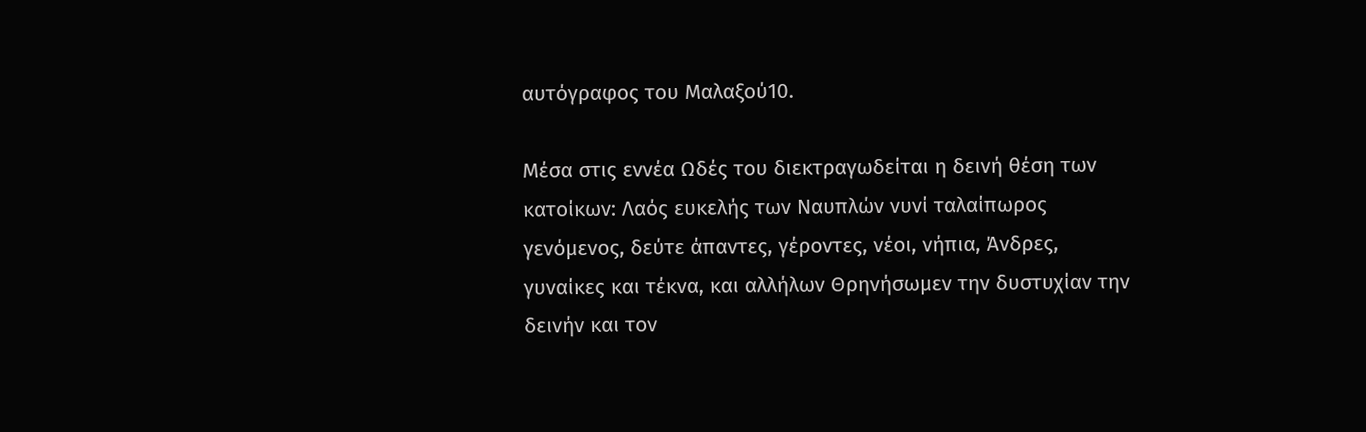αυτόγραφος του Μαλαξού10.

Μέσα στις εννέα Ωδές του διεκτραγωδείται η δεινή θέση των κατοίκων: Λαός ευκελής των Ναυπλών νυνί ταλαίπωρος γενόμενος, δεύτε άπαντες, γέροντες, νέοι, νήπια, Άνδρες, γυναίκες και τέκνα, και αλλήλων Θρηνήσωμεν την δυστυχίαν την δεινήν και τον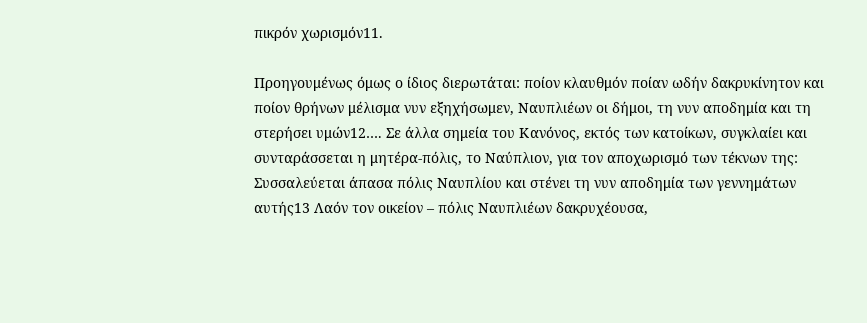πικρόν χωρισμόν11.

Προηγουμένως όμως ο ίδιος διερωτάται: ποίον κλαυθμόν ποίαν ωδήν δακρυκίνητον και ποίον θρήνων μέλισμα νυν εξηχήσωμεν, Ναυπλιέων οι δήμοι, τη νυν αποδημία και τη στερήσει υμών12…. Σε άλλα σημεία του Κανόνος, εκτός των κατοίκων, συγκλαίει και συνταράσσεται η μητέρα-πόλις, το Ναύπλιον, για τον αποχωρισμό των τέκνων της: Συσσαλεύεται άπασα πόλις Ναυπλίου και στένει τη νυν αποδημία των γεννημάτων αυτής13 Λαόν τον οικείον – πόλις Ναυπλιέων δακρυχέουσα,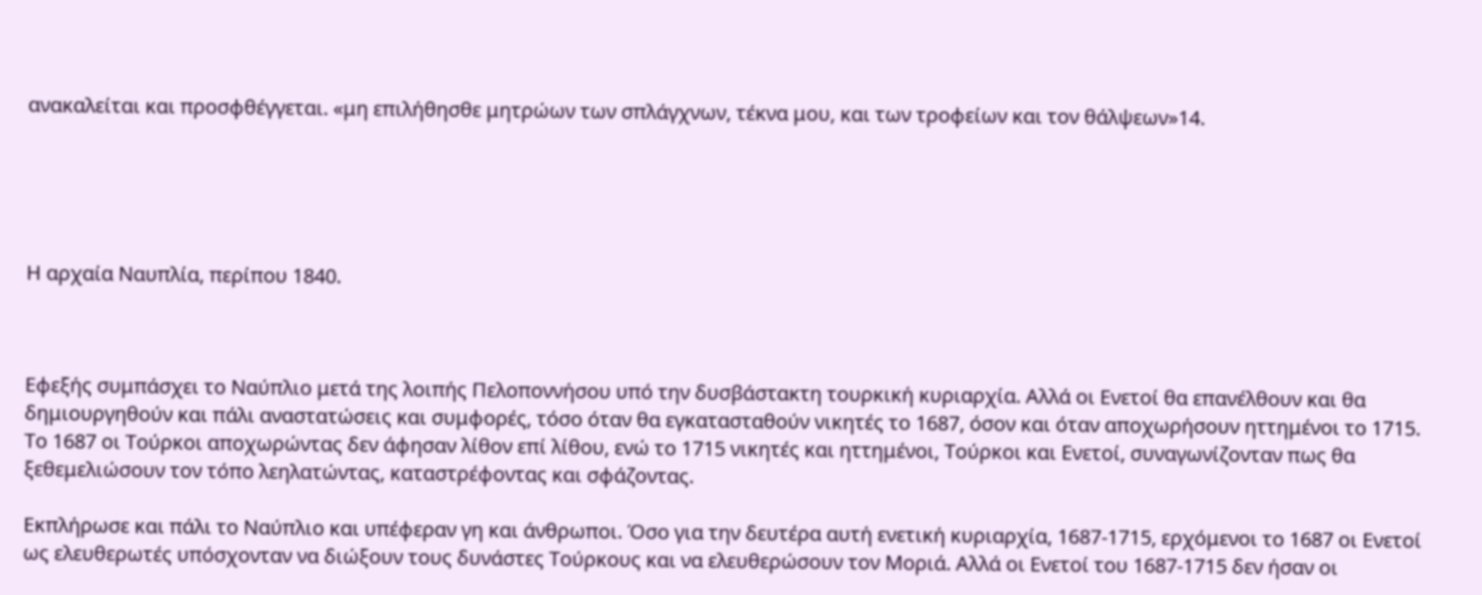ανακαλείται και προσφθέγγεται. «μη επιλήθησθε μητρώων των σπλάγχνων, τέκνα μου, και των τροφείων και τον θάλψεων»14.





Η αρχαία Ναυπλία, περίπου 1840.



Εφεξής συμπάσχει το Ναύπλιο μετά της λοιπής Πελοποννήσου υπό την δυσβάστακτη τουρκική κυριαρχία. Αλλά οι Ενετοί θα επανέλθουν και θα δημιουργηθούν και πάλι αναστατώσεις και συμφορές, τόσο όταν θα εγκατασταθούν νικητές το 1687, όσον και όταν αποχωρήσουν ηττημένοι το 1715. Το 1687 οι Τούρκοι αποχωρώντας δεν άφησαν λίθον επί λίθου, ενώ το 1715 νικητές και ηττημένοι, Τούρκοι και Ενετοί, συναγωνίζονταν πως θα ξεθεμελιώσουν τον τόπο λεηλατώντας, καταστρέφοντας και σφάζοντας.

Εκπλήρωσε και πάλι το Ναύπλιο και υπέφεραν γη και άνθρωποι. Όσο για την δευτέρα αυτή ενετική κυριαρχία, 1687-1715, ερχόμενοι το 1687 οι Ενετοί ως ελευθερωτές υπόσχονταν να διώξουν τους δυνάστες Τούρκους και να ελευθερώσουν τον Μοριά. Αλλά οι Ενετοί του 1687-1715 δεν ήσαν οι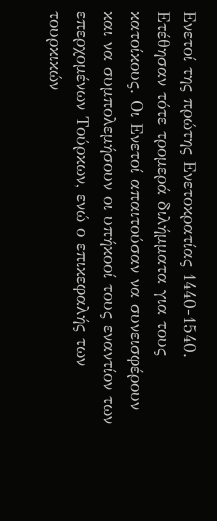Ενετοί της πρώτης Ενετοκρατίας 1440-1540. Ετέθησαν τότε τρομερά διλήμματα για τους κατοίκους. Οι Ενετοί απαιτούσαν να συνεισφέρουν και να συμπολεμήσουν οι υπήκοοί τους εναντίον των επερχομένων Τούρκων, ενώ ο επικεφαλής των τουρκικών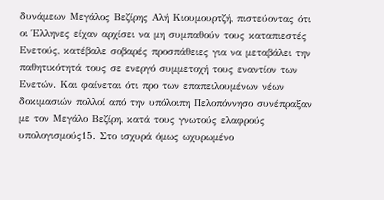δυνάμεων Μεγάλος Βεζίρης Αλή Κιουμουρτζή, πιστεύοντας ότι οι Έλληνες είχαν αρχίσει να μη συμπαθούν τους καταπιεστές Ενετούς, κατέβαλε σοβαρές προσπάθειες για να μεταβάλει την παθητικότητά τους σε ενεργό συμμετοχή τους εναντίον των Ενετών. Και φαίνεται ότι προ των επαπειλουμένων νέων δοκιμασιών πολλοί από την υπόλοιπη Πελοπόννησο συνέπραξαν με τον Μεγάλο Βεζίρη, κατά τους γνωτούς ελαφρούς υπολογισμούς15. Στο ισχυρά όμως ωχυρωμένο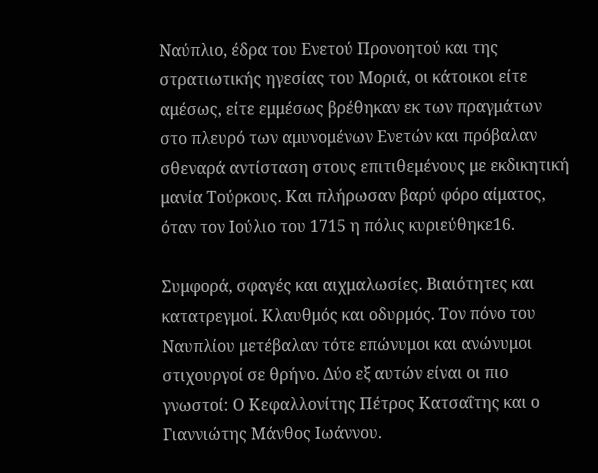Ναύπλιο, έδρα του Ενετού Προνοητού και της στρατιωτικής ηγεσίας του Μοριά, οι κάτοικοι είτε αμέσως, είτε εμμέσως βρέθηκαν εκ των πραγμάτων στο πλευρό των αμυνομένων Ενετών και πρόβαλαν σθεναρά αντίσταση στους επιτιθεμένους με εκδικητική μανία Τούρκους. Και πλήρωσαν βαρύ φόρο αίματος, όταν τον Ιούλιο του 1715 η πόλις κυριεύθηκε16.

Συμφορά, σφαγές και αιχμαλωσίες. Βιαιότητες και κατατρεγμοί. Κλαυθμός και οδυρμός. Τον πόνο του Ναυπλίου μετέβαλαν τότε επώνυμοι και ανώνυμοι στιχουργοί σε θρήνο. Δύο εξ αυτών είναι οι πιο γνωστοί: Ο Κεφαλλονίτης Πέτρος Κατσαΐτης και ο Γιαννιώτης Μάνθος Ιωάννου.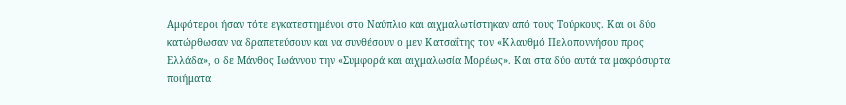Αμφότεροι ήσαν τότε εγκατεστημένοι στο Ναύπλιο και αιχμαλωτίστηκαν από τους Τούρκους. Και οι δύο κατώρθωσαν να δραπετεύσουν και να συνθέσουν ο μεν Κατσαΐτης τον «Κλαυθμό Πελοποννήσου προς Ελλάδα», ο δε Μάνθος Ιωάννου την «Συμφορά και αιχμαλωσία Μορέως». Και στα δύο αυτά τα μακρόσυρτα ποιήματα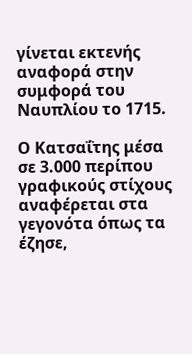γίνεται εκτενής αναφορά στην συμφορά του Ναυπλίου το 1715.

Ο Κατσαΐτης μέσα σε 3.000 περίπου γραφικούς στίχους αναφέρεται στα γεγονότα όπως τα έζησε,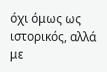όχι όμως ως ιστορικός, αλλά με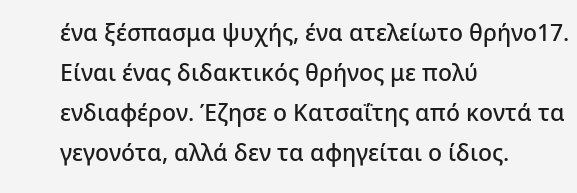ένα ξέσπασμα ψυχής, ένα ατελείωτο θρήνο17. Είναι ένας διδακτικός θρήνος με πολύ ενδιαφέρον. Έζησε ο Κατσαΐτης από κοντά τα γεγονότα, αλλά δεν τα αφηγείται ο ίδιος.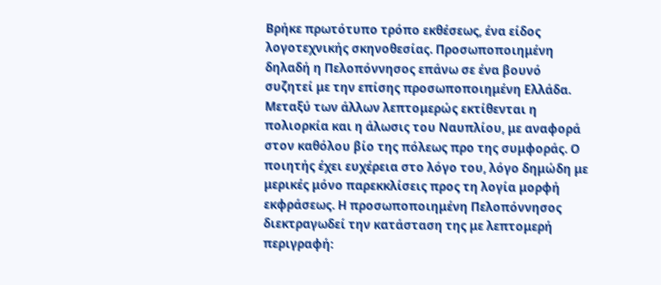Βρήκε πρωτότυπο τρόπο εκθέσεως, ένα είδος λογοτεχνικής σκηνοθεσίας. Προσωποποιημένη δηλαδή η Πελοπόννησος επάνω σε ένα βουνό συζητεί με την επίσης προσωποποιημένη Ελλάδα. Μεταξύ των άλλων λεπτομερώς εκτίθενται η πολιορκία και η άλωσις του Ναυπλίου, με αναφορά στον καθόλου βίο της πόλεως προ της συμφοράς. Ο ποιητής έχει ευχέρεια στο λόγο του, λόγο δημώδη με μερικές μόνο παρεκκλίσεις προς τη λογία μορφή εκφράσεως. Η προσωποποιημένη Πελοπόννησος διεκτραγωδεί την κατάσταση της με λεπτομερή περιγραφή: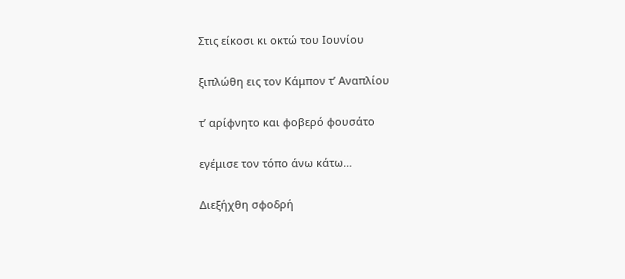Στις είκοσι κι οκτώ του Ιουνίου

ξιπλώθη εις τον Κάμπον τ’ Αναπλίου

τ’ αρίφνητο και φοβερό φουσάτο

εγέμισε τον τόπο άνω κάτω…

Διεξήχθη σφοδρή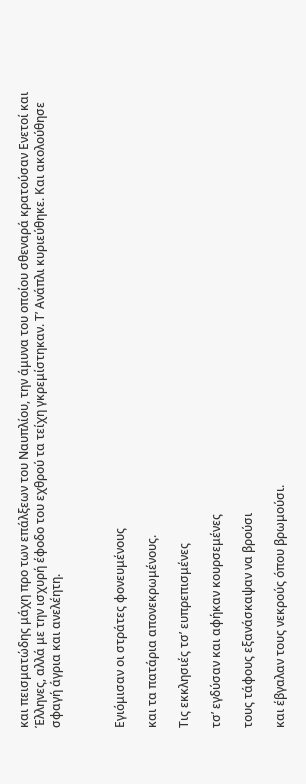και πεισματώδης μάχη προ των επάλξεων του Ναυπλίου, την άμυνα του οποίου σθεναρά κρατούσαν Ενετοί και Έλληνες, αλλά με την ισχυρή έφοδο του εχθρού τα τείχη γκρεμίστηκαν. Τ’ Ανάπλι κυριεύθηκε. Και ακολούθησε σφαγή άγρια και ανελέητη.



Εγιόμισαν οι στράτες φονευμένους

και τα πατάρια απονεκρωμένους.

Τις εκκλησιές τσ’ ευπρεπισμένες

τσ’ εγδύσαν και αφήκαν κουρσεμένες

τους τάφους εξανάσκαψαν να βρούσι

και έβγαλαν τους νεκρούς όπου βρωμούσι.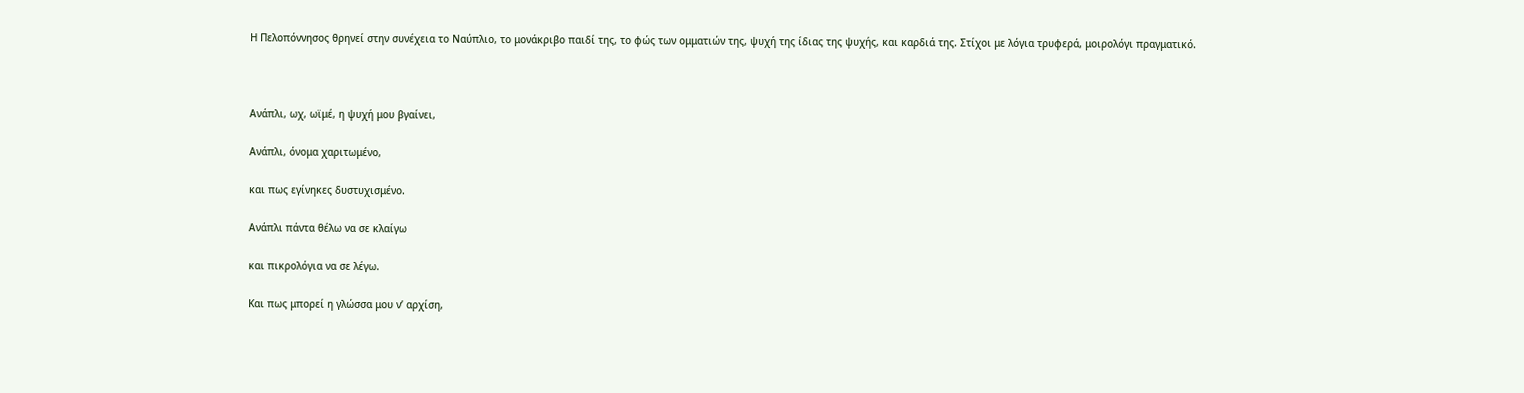Η Πελοπόννησος θρηνεί στην συνέχεια το Ναύπλιο, το μονάκριβο παιδί της, το φώς των ομματιών της, ψυχή της ίδιας της ψυχής, και καρδιά της. Στίχοι με λόγια τρυφερά, μοιρολόγι πραγματικό.



Ανάπλι, ωχ, ωϊμέ, η ψυχή μου βγαίνει,

Ανάπλι, όνομα χαριτωμένο,

και πως εγίνηκες δυστυχισμένο.

Ανάπλι πάντα θέλω να σε κλαίγω

και πικρολόγια να σε λέγω.

Και πως μπορεί η γλώσσα μου ν’ αρχίση,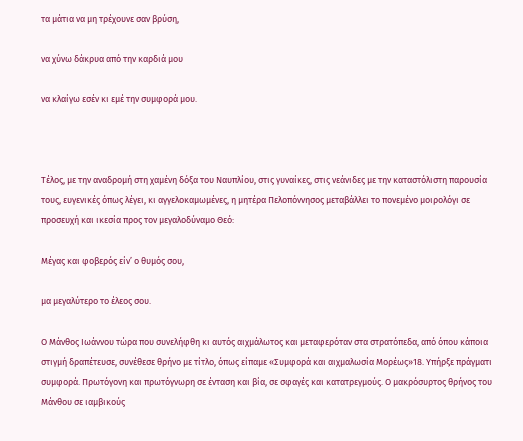τα μάτια να μη τρέχουνε σαν βρύση,

να χύνω δάκρυα από την καρδιά μου

να κλαίγω εσέν κι εμέ την συμφορά μου.



Τέλος, με την αναδρομή στη χαμένη δόξα του Ναυπλίου, στις γυναίκες, στις νεάνιδες με την καταστόλιστη παρουσία τους, ευγενικές όπως λέγει, κι αγγελοκαμωμένες, η μητέρα Πελοπόννησος μεταβάλλει το πονεμένο μοιρολόγι σε προσευχή και ικεσία προς τον μεγαλοδύναμο Θεό:

Μέγας και φοβερός είν’ ο θυμός σου,

μα μεγαλύτερο το έλεος σου.

Ο Μάνθος Ιωάννου τώρα που συνελήφθη κι αυτός αιχμάλωτος και μεταφερόταν στα στρατόπεδα, από όπου κάποια στιγμή δραπέτευσε, συνέθεσε θρήνο με τίτλο, όπως είπαμε «Συμφορά και αιχμαλωσία Μορέως»18. Υπήρξε πράγματι συμφορά. Πρωτόγονη και πρωτόγνωρη σε ένταση και βία, σε σφαγές και κατατρεγμούς. Ο μακρόσυρτος θρήνος του Μάνθου σε ιαμβικούς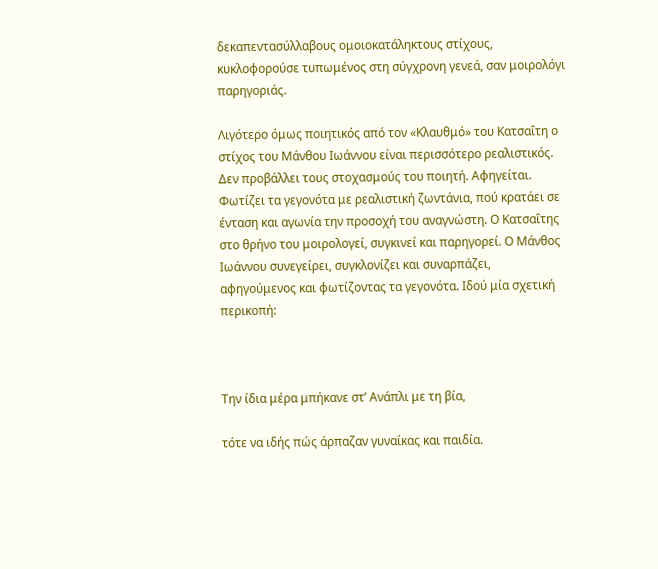δεκαπεντασύλλαβους ομοιοκατάληκτους στίχους, κυκλοφορούσε τυπωμένος στη σύγχρονη γενεά, σαν μοιρολόγι παρηγοριάς.

Λιγότερο όμως ποιητικός από τον «Κλαυθμό» του Κατσαΐτη ο στίχος του Μάνθου Ιωάννου είναι περισσότερο ρεαλιστικός. Δεν προβάλλει τους στοχασμούς του ποιητή. Αφηγείται. Φωτίζει τα γεγονότα με ρεαλιστική ζωντάνια, πού κρατάει σε ένταση και αγωνία την προσοχή του αναγνώστη. Ο Κατσαΐτης στο θρήνο του μοιρολογεί, συγκινεί και παρηγορεί. Ο Μάνθος Ιωάννου συνεγείρει, συγκλονίζει και συναρπάζει, αφηγούμενος και φωτίζοντας τα γεγονότα. Ιδού μία σχετική περικοπή:



Την ίδια μέρα μπήκανε στ’ Ανάπλι με τη βία,

τότε να ιδής πώς άρπαζαν γυναίκας και παιδία.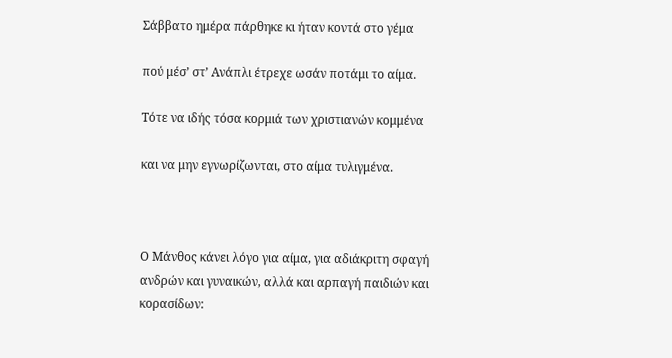Σάββατο ημέρα πάρθηκε κι ήταν κοντά στο γέμα

πού μέσ’ στ’ Ανάπλι έτρεχε ωσάν ποτάμι το αίμα.

Τότε να ιδής τόσα κορμιά των χριστιανών κομμένα

και να μην εγνωρίζωνται, στο αίμα τυλιγμένα.



Ο Μάνθος κάνει λόγο για αίμα, για αδιάκριτη σφαγή ανδρών και γυναικών, αλλά και αρπαγή παιδιών και κορασίδων: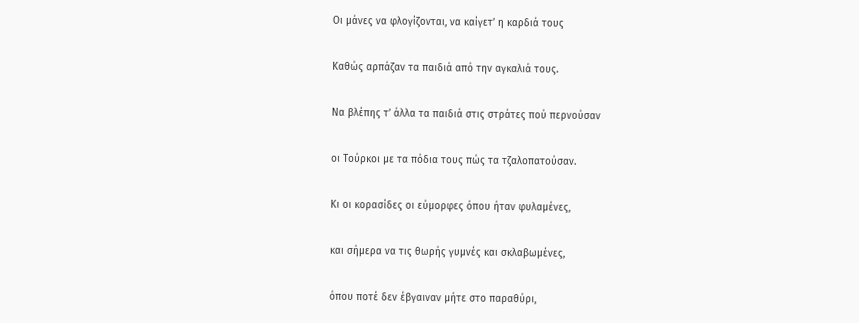Οι μάνες να φλογίζονται, να καίγετ’ η καρδιά τους

Καθώς αρπάζαν τα παιδιά από την αγκαλιά τους.

Να βλέπης τ’ άλλα τα παιδιά στις στράτες πού περνούσαν

οι Τούρκοι με τα πόδια τους πώς τα τζαλοπατούσαν.

Κι οι κορασίδες οι εύμορφες όπου ήταν φυλαμένες,

και σήμερα να τις θωρής γυμνές και σκλαβωμένες,

όπου ποτέ δεν έβγαιναν μήτε στο παραθύρι,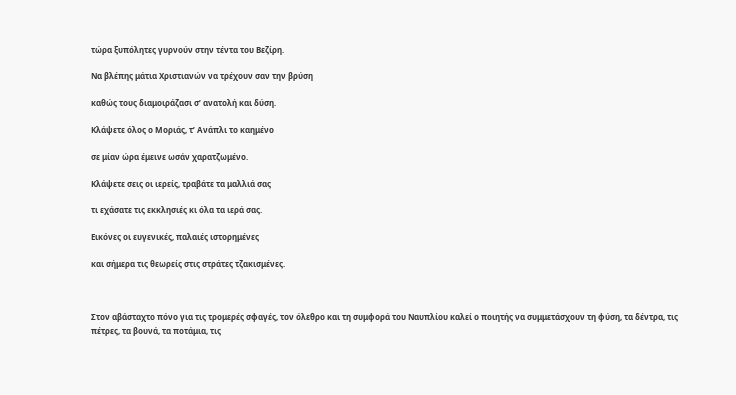τώρα ξυπόλητες γυρνούν στην τέντα του Βεζίρη.

Να βλέπης μάτια Χριστιανών να τρέχουν σαν την βρύση

καθώς τους διαμοιράζασι σ’ ανατολή και δύση.

Κλάψετε όλος ο Μοριάς, τ’ Ανάπλι το καημένο

σε μίαν ώρα έμεινε ωσάν χαρατζωμένο.

Κλάψετε σεις οι ιερείς, τραβάτε τα μαλλιά σας

τι εχάσατε τις εκκλησιές κι όλα τα ιερά σας.

Εικόνες οι ευγενικές, παλαιές ιστορημένες

και σήμερα τις θεωρείς στις στράτες τζακισμένες.



Στον αβάσταχτο πόνο για τις τρομερές σφαγές, τον όλεθρο και τη συμφορά του Ναυπλίου καλεί ο ποιητής να συμμετάσχουν τη φύση, τα δέντρα, τις πέτρες, τα βουνά, τα ποτάμια, τις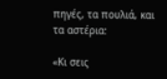πηγές, τα πουλιά, και τα αστέρια:

«Κι σεις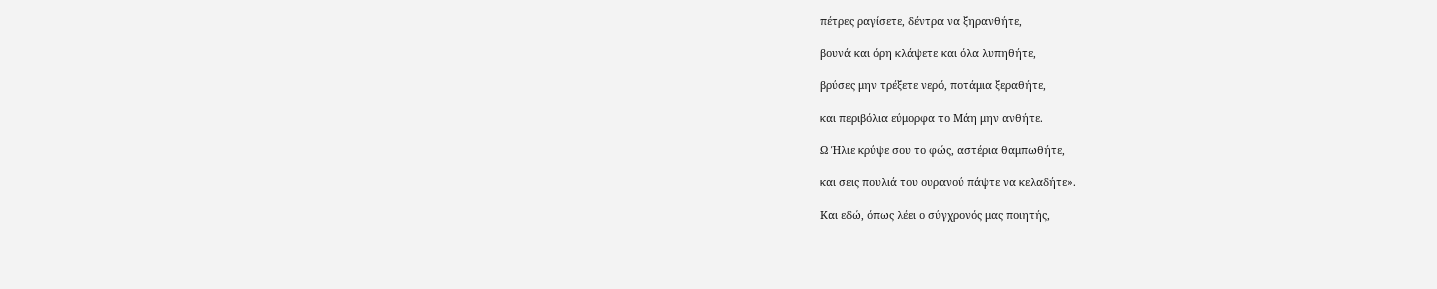πέτρες ραγίσετε, δέντρα να ξηρανθήτε,

βουνά και όρη κλάψετε και όλα λυπηθήτε,

βρύσες μην τρέξετε νερό, ποτάμια ξεραθήτε,

και περιβόλια εύμορφα το Μάη μην ανθήτε.

Ω Ήλιε κρύψε σου το φώς, αστέρια θαμπωθήτε,

και σεις πουλιά του ουρανού πάψτε να κελαδήτε».

Και εδώ, όπως λέει ο σύγχρονός μας ποιητής,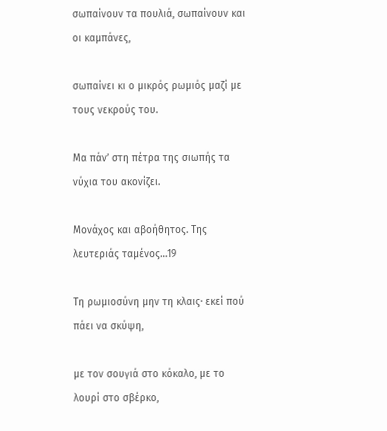σωπαίνουν τα πουλιά, σωπαίνουν και οι καμπάνες,

σωπαίνει κι ο μικρός ρωμιός μαζί με τους νεκρούς του.

Μα πάν’ στη πέτρα της σιωπής τα νύχια του ακονίζει.

Μονάχος και αβοήθητος. Της λευτεριάς ταμένος…19

Τη ρωμιοσύνη μην τη κλαις· εκεί πού πάει να σκύψη,

με τον σουγιά στο κόκαλο, με το λουρί στο σβέρκο,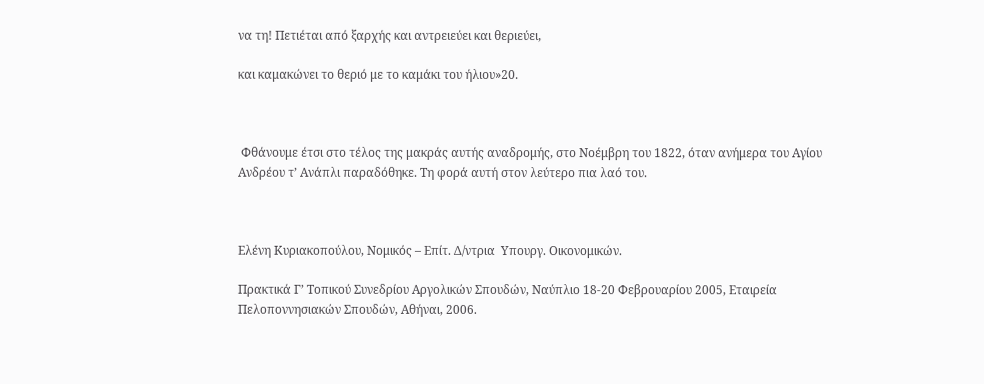να τη! Πετιέται από ξαρχής και αντρειεύει και θεριεύει,

και καμακώνει το θεριό με το καμάκι του ήλιου»20.



 Φθάνουμε έτσι στο τέλος της μακράς αυτής αναδρομής, στο Νοέμβρη του 1822, όταν ανήμερα του Αγίου Ανδρέου τ’ Ανάπλι παραδόθηκε. Τη φορά αυτή στον λεύτερο πια λαό του.



Ελένη Κυριακοπούλου, Νομικός – Επίτ. Δ/ντρια  Υπουργ. Οικονομικών.

Πρακτικά Γ’ Τοπικού Συνεδρίου Αργολικών Σπουδών, Ναύπλιο 18-20 Φεβρουαρίου 2005, Εταιρεία Πελοποννησιακών Σπουδών, Αθήναι, 2006.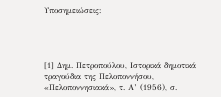Υποσημειώσεις:




[1] Δημ. Πετροπούλου, Ιστορικά δημοτικά τραγούδια της Πελοποννήσου, «Πελοποννησιακά», τ. Α’ (1956), σ.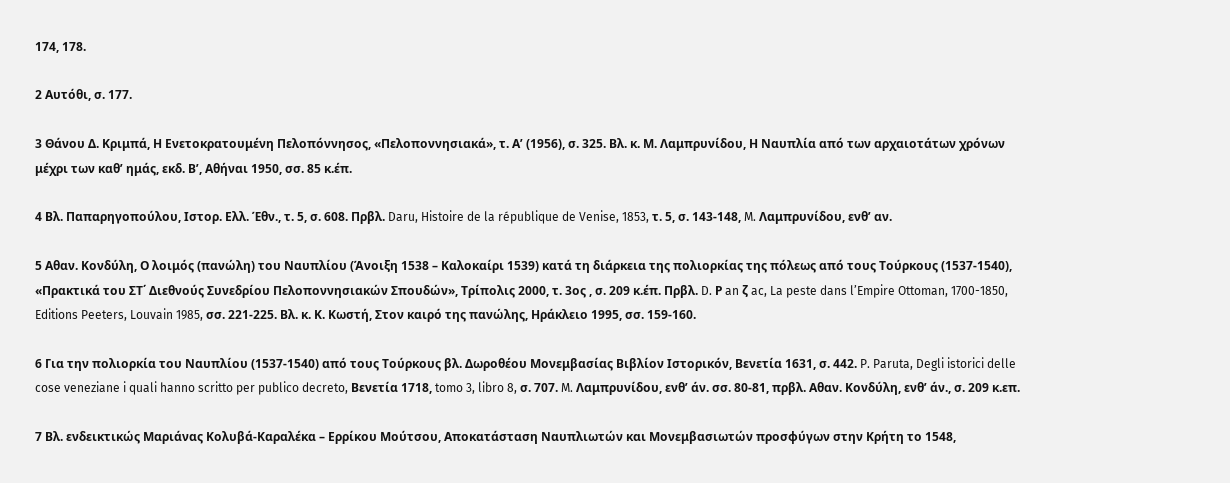174, 178.

2 Αυτόθι, σ. 177.

3 Θάνου Δ. Κριμπά, Η Ενετοκρατουμένη Πελοπόννησος, «Πελοποννησιακά», τ. Α’ (1956), σ. 325. Βλ. κ. Μ. Λαμπρυνίδου, Η Ναυπλία από των αρχαιοτάτων χρόνων μέχρι των καθ’ ημάς, εκδ. Β’, Αθήναι 1950, σσ. 85 κ.έπ.

4 Βλ. Παπαρηγοπούλου, Ιστορ. Ελλ. Έθν., τ. 5, σ. 608. Πρβλ. Daru, Histoire de la république de Venise, 1853, τ. 5, σ. 143-148, M. Λαμπρυνίδου, ενθ’ αν.

5 Αθαν. Κονδύλη, Ο λοιμός (πανώλη) του Ναυπλίου (Άνοιξη 1538 – Καλοκαίρι 1539) κατά τη διάρκεια της πολιορκίας της πόλεως από τους Τούρκους (1537-1540), «Πρακτικά του ΣΤ΄ Διεθνούς Συνεδρίου Πελοποννησιακών Σπουδών», Τρίπολις 2000, τ. 3ος , σ. 209 κ.έπ. Πρβλ. D. Ρ an ζ ac, La peste dans l’Empire Ottoman, 1700-1850, Editions Peeters, Louvain 1985, σσ. 221-225. Βλ. κ. Κ. Κωστή, Στον καιρό της πανώλης, Ηράκλειο 1995, σσ. 159-160.

6 Για την πολιορκία του Ναυπλίου (1537-1540) από τους Τούρκους βλ. Δωροθέου Μονεμβασίας Βιβλίον Ιστορικόν, Βενετία 1631, σ. 442. P. Paruta, Degli istorici delle cose veneziane i quali hanno scritto per publico decreto, Βενετία 1718, tomo 3, libro 8, σ. 707. M. Λαμπρυνίδου, ενθ’ άν. σσ. 80-81, πρβλ. Αθαν. Κονδύλη, ενθ’ άν., σ. 209 κ.επ.

7 Βλ. ενδεικτικώς Μαριάνας Κολυβά-Καραλέκα – Ερρίκου Μούτσου, Αποκατάσταση Ναυπλιωτών και Μονεμβασιωτών προσφύγων στην Κρήτη το 1548,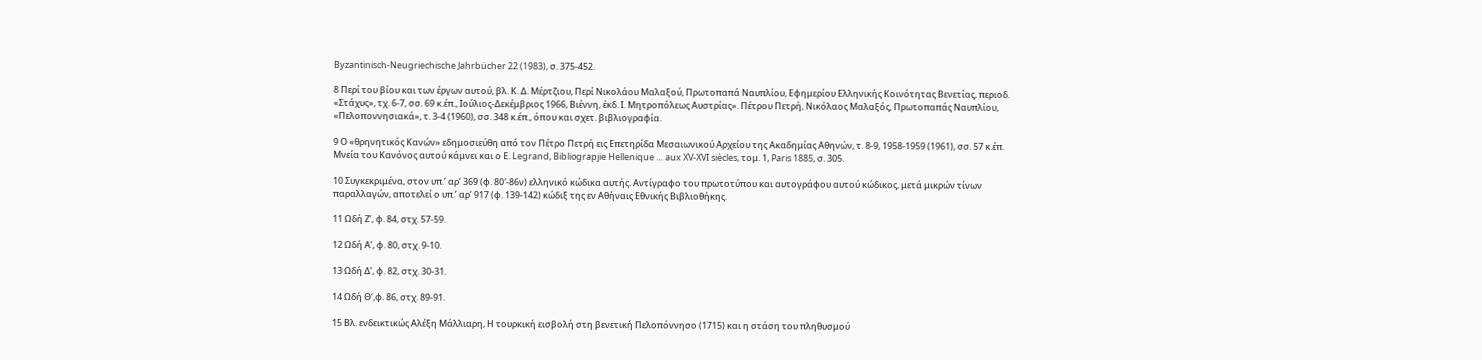Byzantinisch-Neugriechische Jahrbücher 22 (1983), σ. 375-452.

8 Περί του βίου και των έργων αυτού, βλ. Κ. Δ. Μέρτζιου, Περί Νικολάου Μαλαξού, Πρωτοπαπά Ναυπλίου, Εφημερίου Ελληνικής Κοινότητας Βενετίας, περιοδ. «Στάχυς», τχ. 6-7, σσ. 69 κ.έπ., Ιούλιος-Δεκέμβριος 1966, Βιέννη, έκδ. Ι. Μητροπόλεως Αυστρίας». Πέτρου Πετρή, Νικόλαος Μαλαξός, Πρωτοπαπάς Ναυπλίου, «Πελοποννησιακά», τ. 3-4 (1960), σσ. 348 κ.έπ., όπου και σχετ. βιβλιογραφία.

9 Ο «θρηνητικός Κανών» εδημοσιεύθη από τον Πέτρο Πετρή εις Επετηρίδα Μεσαιωνικού Αρχείου της Ακαδημίας Αθηνών, τ. 8-9, 1958-1959 (1961), σσ. 57 κ.έπ. Μνεία του Κανόνος αυτού κάμνει και ο Ε. Legrand, Bibliograpjie Hellenique … aux XV-XVI siècles, τομ. 1, Paris 1885, σ. 305.

10 Συγκεκριμένα, στον υπ.’ αρ’ 369 (φ. 80′-86ν) ελληνικό κώδικα αυτής. Αντίγραφο του πρωτοτύπου και αυτογράφου αυτού κώδικος, μετά μικρών τίνων παραλλαγών, αποτελεί ο υπ.’ αρ’ 917 (φ. 139-142) κώδιξ της εν Αθήναις Εθνικής Βιβλιοθήκης.

11 Ωδή Ζ’, φ. 84, στχ. 57-59.

12 Ωδή Α’, φ. 80, στχ. 9-10.

13 Ωδή Δ’, φ. 82, στχ. 30-31.

14 Ωδή Θ’,φ. 86, στχ. 89-91.

15 Βλ. ενδεικτικώς Αλέξη Μάλλιαρη, Η τουρκική εισβολή στη βενετική Πελοπόννησο (1715) και η στάση του πληθυσμού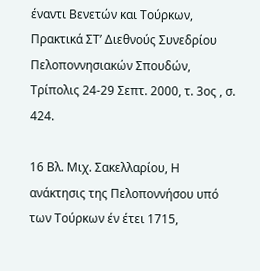έναντι Βενετών και Τούρκων, Πρακτικά ΣΤ’ Διεθνούς Συνεδρίου Πελοποννησιακών Σπουδών, Τρίπολις 24-29 Σεπτ. 2000, τ. 3ος , σ. 424.

16 Βλ. Μιχ. Σακελλαρίου, Η ανάκτησις της Πελοποννήσου υπό των Τούρκων έν έτει 1715,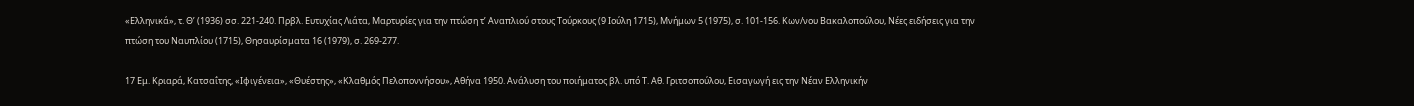«Ελληνικά», τ. Θ’ (1936) σσ. 221-240. Πρβλ. Ευτυχίας Λιάτα, Μαρτυρίες για την πτώση τ’ Αναπλιού στους Τούρκους (9 Ιούλη 1715), Μνήμων 5 (1975), σ. 101-156. Κων/νου Βακαλοπούλου, Νέες ειδήσεις για την πτώση του Ναυπλίου (1715), Θησαυρίσματα 16 (1979), σ. 269-277.

17 Εμ. Κριαρά, Κατσαΐτης, «Ιφιγένεια», «Θυέστης», «Κλαθμός Πελοποννήσου», Αθήνα 1950. Ανάλυση του ποιήματος βλ. υπό Τ. Αθ. Γριτσοπούλου, Εισαγωγή εις την Νέαν Ελληνικήν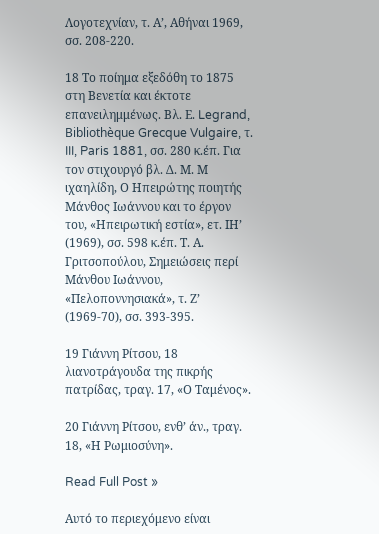Λογοτεχνίαν, τ. Α’, Αθήναι 1969, σσ. 208-220.

18 Το ποίημα εξεδόθη το 1875 στη Βενετία και έκτοτε επανειλημμένως. Βλ. Ε. Legrand, Bibliothèque Grecque Vulgaire, τ. III, Paris 1881, σσ. 280 κ.έπ. Για τον στιχουργό βλ. Δ. Μ. Μ ιχαηλίδη, Ο Ηπειρώτης ποιητής Μάνθος Ιωάννου και το έργον του, «Ηπειρωτική εστία», ετ. ΙΗ’ (1969), σσ. 598 κ.έπ. Τ. Α. Γριτσοπούλου, Σημειώσεις περί Μάνθου Ιωάννου, «Πελοποννησιακά», τ. Ζ’ (1969-70), σσ. 393-395.

19 Γιάννη Ρίτσου, 18 λιανοτράγουδα της πικρής πατρίδας, τραγ. 17, «Ο Ταμένος».

20 Γιάννη Ρίτσου, ενθ’ άν., τραγ. 18, «Η Ρωμιοσύνη».

Read Full Post »

Αυτό το περιεχόμενο είναι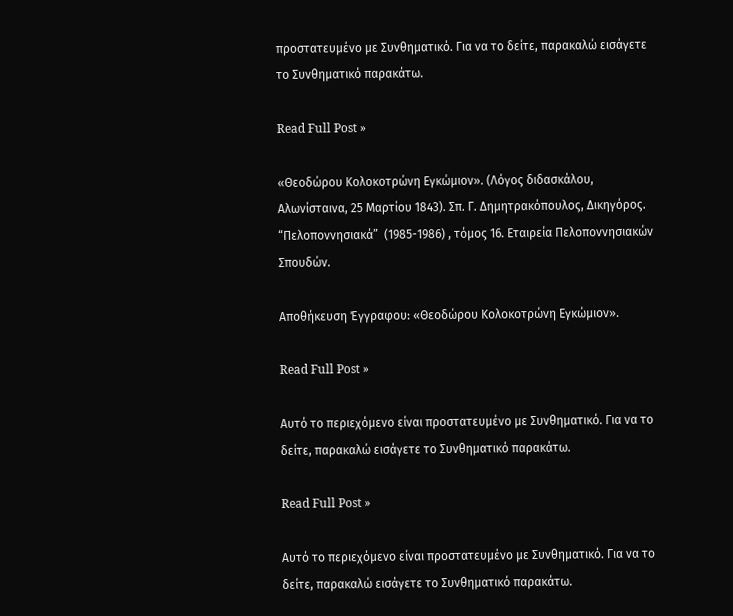προστατευμένο με Συνθηματικό. Για να το δείτε, παρακαλώ εισάγετε το Συνθηματικό παρακάτω.

Read Full Post »

«Θεοδώρου Κολοκοτρώνη Εγκώμιον». (Λόγος διδασκάλου, Αλωνίσταινα, 25 Μαρτίου 1843). Σπ. Γ. Δημητρακόπουλος, Δικηγόρος. “Πελοποννησιακά”  (1985-1986) , τόμος 16. Εταιρεία Πελοποννησιακών Σπουδών.

Αποθήκευση Έγγραφου: «Θεοδώρου Κολοκοτρώνη Εγκώμιον».

Read Full Post »

Αυτό το περιεχόμενο είναι προστατευμένο με Συνθηματικό. Για να το δείτε, παρακαλώ εισάγετε το Συνθηματικό παρακάτω.

Read Full Post »

Αυτό το περιεχόμενο είναι προστατευμένο με Συνθηματικό. Για να το δείτε, παρακαλώ εισάγετε το Συνθηματικό παρακάτω.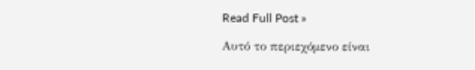Read Full Post »

Αυτό το περιεχόμενο είναι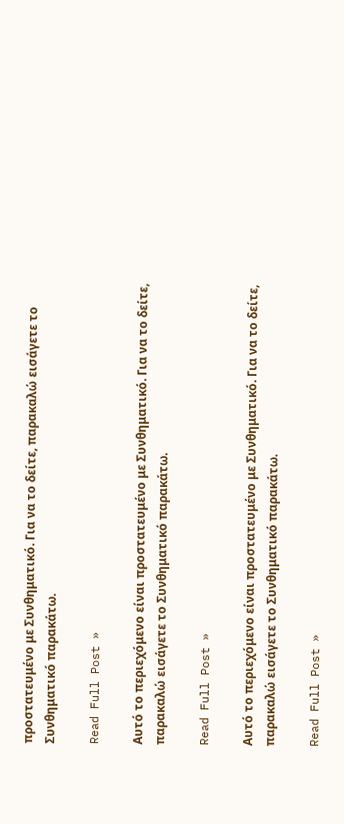προστατευμένο με Συνθηματικό. Για να το δείτε, παρακαλώ εισάγετε το Συνθηματικό παρακάτω.

Read Full Post »

Αυτό το περιεχόμενο είναι προστατευμένο με Συνθηματικό. Για να το δείτε, παρακαλώ εισάγετε το Συνθηματικό παρακάτω.

Read Full Post »

Αυτό το περιεχόμενο είναι προστατευμένο με Συνθηματικό. Για να το δείτε, παρακαλώ εισάγετε το Συνθηματικό παρακάτω.

Read Full Post »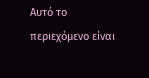Αυτό το περιεχόμενο είναι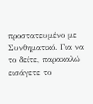προστατευμένο με Συνθηματικό. Για να το δείτε, παρακαλώ εισάγετε το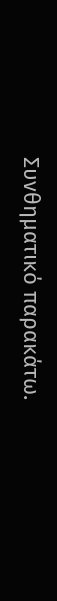Συνθηματικό παρακάτω.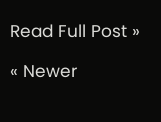Read Full Post »

« Newer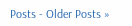Posts - Older Posts »